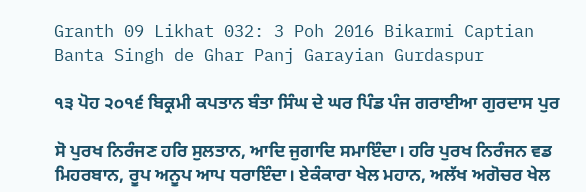Granth 09 Likhat 032: 3 Poh 2016 Bikarmi Captian Banta Singh de Ghar Panj Garayian Gurdaspur

੧੩ ਪੋਹ ੨੦੧੬ ਬਿਕ੍ਰਮੀ ਕਪਤਾਨ ਬੰਤਾ ਸਿੰਘ ਦੇ ਘਰ ਪਿੰਡ ਪੰਜ ਗਰਾਈਆ ਗੁਰਦਾਸ ਪੁਰ

ਸੋ ਪੁਰਖ ਨਿਰੰਜਣ ਹਰਿ ਸੁਲਤਾਨ, ਆਦਿ ਜੁਗਾਦਿ ਸਮਾਇੰਦਾ। ਹਰਿ ਪੁਰਖ ਨਿਰੰਜਨ ਵਡ ਮਿਹਰਬਾਨ, ਰੂਪ ਅਨੂਪ ਆਪ ਧਰਾਇੰਦਾ। ਏਕੰਕਾਰਾ ਖੇਲ ਮਹਾਨ, ਅਲੱਖ ਅਗੋਚਰ ਖੇਲ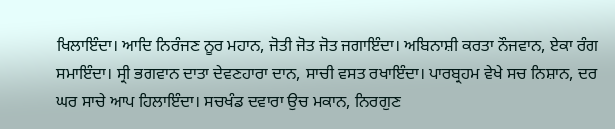ਖਿਲਾਇੰਦਾ। ਆਦਿ ਨਿਰੰਜਣ ਨੂਰ ਮਹਾਨ, ਜੋਤੀ ਜੋਤ ਜੋਤ ਜਗਾਇੰਦਾ। ਅਬਿਨਾਸ਼ੀ ਕਰਤਾ ਨੌਜਵਾਨ, ਏਕਾ ਰੰਗ ਸਮਾਇੰਦਾ। ਸ੍ਰੀ ਭਗਵਾਨ ਦਾਤਾ ਦੇਵਣਹਾਰਾ ਦਾਨ, ਸਾਚੀ ਵਸਤ ਰਖਾਇੰਦਾ। ਪਾਰਬ੍ਰਹਮ ਵੇਖੇ ਸਚ ਨਿਸ਼ਾਨ, ਦਰ ਘਰ ਸਾਚੇ ਆਪ ਹਿਲਾਇੰਦਾ। ਸਚਖੰਡ ਦਵਾਰਾ ਉਚ ਮਕਾਨ, ਨਿਰਗੁਣ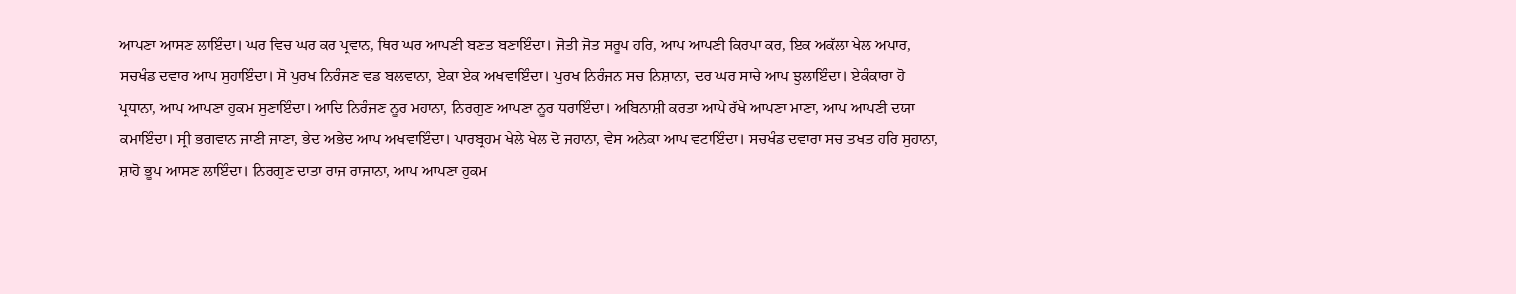ਆਪਣਾ ਆਸਣ ਲਾਇੰਦਾ। ਘਰ ਵਿਚ ਘਰ ਕਰ ਪ੍ਰਵਾਨ, ਥਿਰ ਘਰ ਆਪਣੀ ਬਣਤ ਬਣਾਇੰਦਾ। ਜੋਤੀ ਜੋਤ ਸਰੂਪ ਹਰਿ, ਆਪ ਆਪਣੀ ਕਿਰਪਾ ਕਰ, ਇਕ ਅਕੱਲਾ ਖੇਲ ਅਪਾਰ, ਸਚਖੰਡ ਦਵਾਰ ਆਪ ਸੁਹਾਇੰਦਾ। ਸੋ ਪੁਰਖ ਨਿਰੰਜਣ ਵਡ ਬਲਵਾਨਾ, ਏਕਾ ਏਕ ਅਖਵਾਇੰਦਾ। ਪੁਰਖ ਨਿਰੰਜਨ ਸਚ ਨਿਸ਼ਾਨਾ, ਦਰ ਘਰ ਸਾਚੇ ਆਪ ਝੁਲਾਇੰਦਾ। ਏਕੰਕਾਰਾ ਹੋ ਪ੍ਰਧਾਨਾ, ਆਪ ਆਪਣਾ ਹੁਕਮ ਸੁਣਾਇੰਦਾ। ਆਦਿ ਨਿਰੰਜਣ ਨੂਰ ਮਹਾਨਾ, ਨਿਰਗੁਣ ਆਪਣਾ ਨੂਰ ਧਰਾਇੰਦਾ। ਅਬਿਨਾਸ਼ੀ ਕਰਤਾ ਆਪੇ ਰੱਖੇ ਆਪਣਾ ਮਾਣਾ, ਆਪ ਆਪਣੀ ਦਯਾ ਕਮਾਇੰਦਾ। ਸ੍ਰੀ ਭਗਵਾਨ ਜਾਣੀ ਜਾਣਾ, ਭੇਦ ਅਭੇਦ ਆਪ ਅਖਵਾਇੰਦਾ। ਪਾਰਬ੍ਰਹਮ ਖੇਲੇ ਖੇਲ ਦੋ ਜਹਾਨਾ, ਵੇਸ ਅਨੇਕਾ ਆਪ ਵਟਾਇੰਦਾ। ਸਚਖੰਡ ਦਵਾਰਾ ਸਚ ਤਖਤ ਹਰਿ ਸੁਹਾਨਾ, ਸ਼ਾਹੋ ਭੂਪ ਆਸਣ ਲਾਇੰਦਾ। ਨਿਰਗੁਣ ਦਾਤਾ ਰਾਜ ਰਾਜਾਨਾ, ਆਪ ਆਪਣਾ ਹੁਕਮ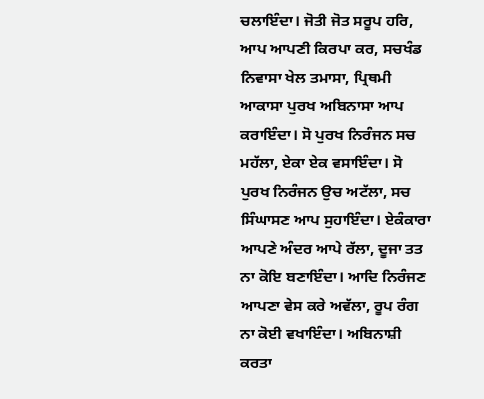ਚਲਾਇੰਦਾ। ਜੋਤੀ ਜੋਤ ਸਰੂਪ ਹਰਿ, ਆਪ ਆਪਣੀ ਕਿਰਪਾ ਕਰ, ਸਚਖੰਡ ਨਿਵਾਸਾ ਖੇਲ ਤਮਾਸਾ, ਪ੍ਰਿਥਮੀ ਆਕਾਸਾ ਪੁਰਖ ਅਬਿਨਾਸਾ ਆਪ ਕਰਾਇੰਦਾ। ਸੋ ਪੁਰਖ ਨਿਰੰਜਨ ਸਚ ਮਹੱਲਾ, ਏਕਾ ਏਕ ਵਸਾਇੰਦਾ। ਸੋ ਪੁਰਖ ਨਿਰੰਜਨ ਉਚ ਅਟੱਲਾ, ਸਚ ਸਿੰਘਾਸਣ ਆਪ ਸੁਹਾਇੰਦਾ। ਏਕੰਕਾਰਾ ਆਪਣੇ ਅੰਦਰ ਆਪੇ ਰੱਲਾ, ਦੂਜਾ ਤਤ ਨਾ ਕੋਇ ਬਣਾਇੰਦਾ। ਆਦਿ ਨਿਰੰਜਣ ਆਪਣਾ ਵੇਸ ਕਰੇ ਅਵੱਲਾ, ਰੂਪ ਰੰਗ ਨਾ ਕੋਈ ਵਖਾਇੰਦਾ। ਅਬਿਨਾਸ਼ੀ ਕਰਤਾ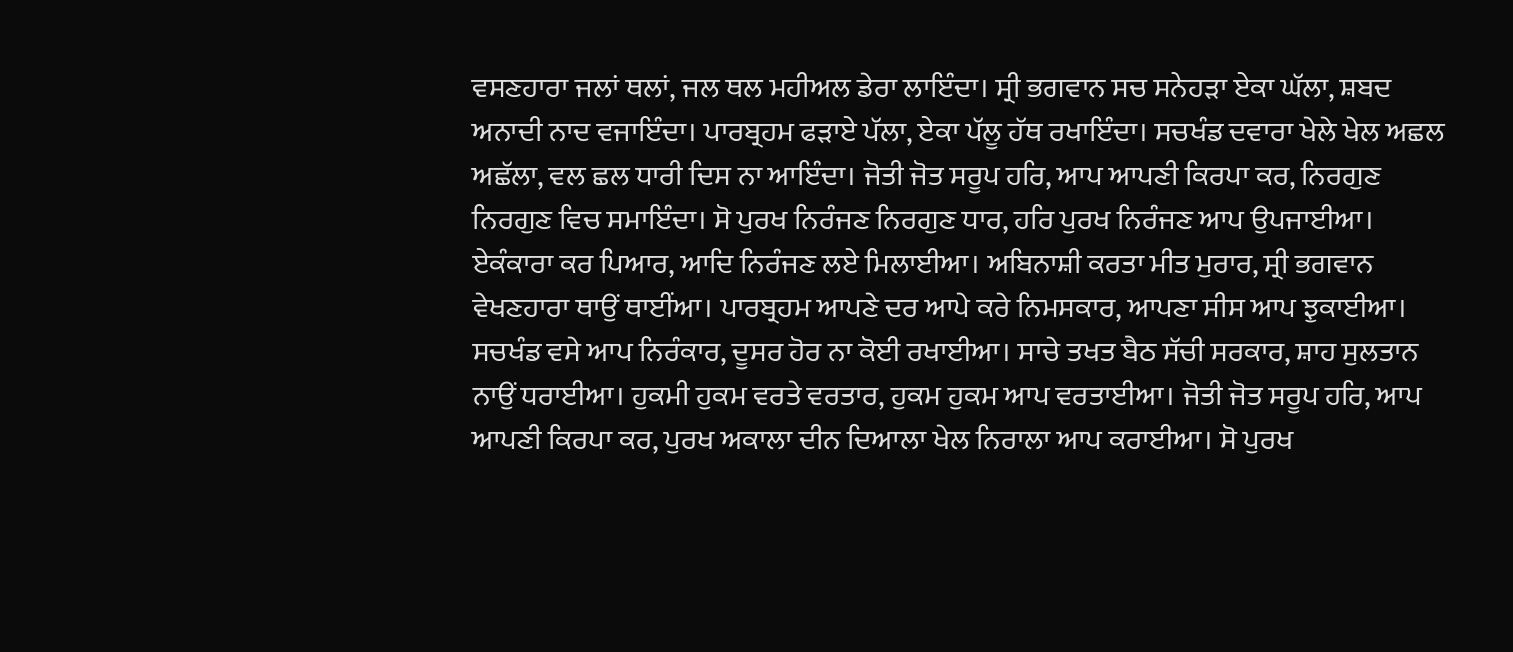ਵਸਣਹਾਰਾ ਜਲਾਂ ਥਲਾਂ, ਜਲ ਥਲ ਮਹੀਅਲ ਡੇਰਾ ਲਾਇੰਦਾ। ਸ੍ਰੀ ਭਗਵਾਨ ਸਚ ਸਨੇਹੜਾ ਏਕਾ ਘੱਲਾ, ਸ਼ਬਦ ਅਨਾਦੀ ਨਾਦ ਵਜਾਇੰਦਾ। ਪਾਰਬ੍ਰਹਮ ਫੜਾਏ ਪੱਲਾ, ਏਕਾ ਪੱਲੂ ਹੱਥ ਰਖਾਇੰਦਾ। ਸਚਖੰਡ ਦਵਾਰਾ ਖੇਲੇ ਖੇਲ ਅਛਲ ਅਛੱਲਾ, ਵਲ ਛਲ ਧਾਰੀ ਦਿਸ ਨਾ ਆਇੰਦਾ। ਜੋਤੀ ਜੋਤ ਸਰੂਪ ਹਰਿ, ਆਪ ਆਪਣੀ ਕਿਰਪਾ ਕਰ, ਨਿਰਗੁਣ ਨਿਰਗੁਣ ਵਿਚ ਸਮਾਇੰਦਾ। ਸੋ ਪੁਰਖ ਨਿਰੰਜਣ ਨਿਰਗੁਣ ਧਾਰ, ਹਰਿ ਪੁਰਖ ਨਿਰੰਜਣ ਆਪ ਉਪਜਾਈਆ। ਏਕੰਕਾਰਾ ਕਰ ਪਿਆਰ, ਆਦਿ ਨਿਰੰਜਣ ਲਏ ਮਿਲਾਈਆ। ਅਬਿਨਾਸ਼ੀ ਕਰਤਾ ਮੀਤ ਮੁਰਾਰ, ਸ੍ਰੀ ਭਗਵਾਨ ਵੇਖਣਹਾਰਾ ਥਾਉਂ ਥਾਈਂਆ। ਪਾਰਬ੍ਰਹਮ ਆਪਣੇ ਦਰ ਆਪੇ ਕਰੇ ਨਿਮਸਕਾਰ, ਆਪਣਾ ਸੀਸ ਆਪ ਝੁਕਾਈਆ। ਸਚਖੰਡ ਵਸੇ ਆਪ ਨਿਰੰਕਾਰ, ਦੂਸਰ ਹੋਰ ਨਾ ਕੋਈ ਰਖਾਈਆ। ਸਾਚੇ ਤਖਤ ਬੈਠ ਸੱਚੀ ਸਰਕਾਰ, ਸ਼ਾਹ ਸੁਲਤਾਨ ਨਾਉਂ ਧਰਾਈਆ। ਹੁਕਮੀ ਹੁਕਮ ਵਰਤੇ ਵਰਤਾਰ, ਹੁਕਮ ਹੁਕਮ ਆਪ ਵਰਤਾਈਆ। ਜੋਤੀ ਜੋਤ ਸਰੂਪ ਹਰਿ, ਆਪ ਆਪਣੀ ਕਿਰਪਾ ਕਰ, ਪੁਰਖ ਅਕਾਲਾ ਦੀਨ ਦਿਆਲਾ ਖੇਲ ਨਿਰਾਲਾ ਆਪ ਕਰਾਈਆ। ਸੋ ਪੁਰਖ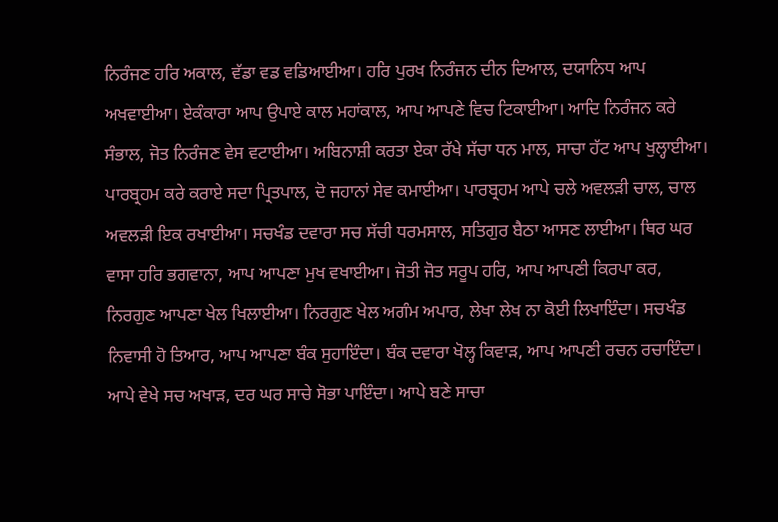ਨਿਰੰਜਣ ਹਰਿ ਅਕਾਲ, ਵੱਡਾ ਵਡ ਵਡਿਆਈਆ। ਹਰਿ ਪੁਰਖ ਨਿਰੰਜਨ ਦੀਨ ਦਿਆਲ, ਦਯਾਨਿਧ ਆਪ ਅਖਵਾਈਆ। ਏਕੰਕਾਰਾ ਆਪ ਉਪਾਏ ਕਾਲ ਮਹਾਂਕਾਲ, ਆਪ ਆਪਣੇ ਵਿਚ ਟਿਕਾਈਆ। ਆਦਿ ਨਿਰੰਜਨ ਕਰੇ ਸੰਭਾਲ, ਜੋਤ ਨਿਰੰਜਣ ਵੇਸ ਵਟਾਈਆ। ਅਬਿਨਾਸ਼ੀ ਕਰਤਾ ਏਕਾ ਰੱਖੇ ਸੱਚਾ ਧਨ ਮਾਲ, ਸਾਚਾ ਹੱਟ ਆਪ ਖੁਲ੍ਹਾਈਆ। ਪਾਰਬ੍ਰਹਮ ਕਰੇ ਕਰਾਏ ਸਦਾ ਪ੍ਰਿਤਪਾਲ, ਦੋ ਜਹਾਨਾਂ ਸੇਵ ਕਮਾਈਆ। ਪਾਰਬ੍ਰਹਮ ਆਪੇ ਚਲੇ ਅਵਲੜੀ ਚਾਲ, ਚਾਲ ਅਵਲੜੀ ਇਕ ਰਖਾਈਆ। ਸਚਖੰਡ ਦਵਾਰਾ ਸਚ ਸੱਚੀ ਧਰਮਸਾਲ, ਸਤਿਗੁਰ ਬੈਠਾ ਆਸਣ ਲਾਈਆ। ਥਿਰ ਘਰ ਵਾਸਾ ਹਰਿ ਭਗਵਾਨਾ, ਆਪ ਆਪਣਾ ਮੁਖ ਵਖਾਈਆ। ਜੋਤੀ ਜੋਤ ਸਰੂਪ ਹਰਿ, ਆਪ ਆਪਣੀ ਕਿਰਪਾ ਕਰ, ਨਿਰਗੁਣ ਆਪਣਾ ਖੇਲ ਖਿਲਾਈਆ। ਨਿਰਗੁਣ ਖੇਲ ਅਗੰਮ ਅਪਾਰ, ਲੇਖਾ ਲੇਖ ਨਾ ਕੋਈ ਲਿਖਾਇੰਦਾ। ਸਚਖੰਡ ਨਿਵਾਸੀ ਹੋ ਤਿਆਰ, ਆਪ ਆਪਣਾ ਬੰਕ ਸੁਹਾਇੰਦਾ। ਬੰਕ ਦਵਾਰਾ ਖੋਲ੍ਹ ਕਿਵਾੜ, ਆਪ ਆਪਣੀ ਰਚਨ ਰਚਾਇੰਦਾ। ਆਪੇ ਵੇਖੇ ਸਚ ਅਖਾੜ, ਦਰ ਘਰ ਸਾਚੇ ਸੋਭਾ ਪਾਇੰਦਾ। ਆਪੇ ਬਣੇ ਸਾਚਾ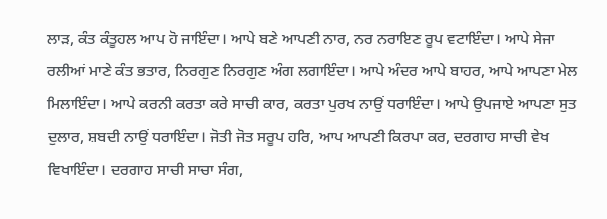ਲਾੜ, ਕੰਤ ਕੰਤੂਹਲ ਆਪ ਹੋ ਜਾਇੰਦਾ। ਆਪੇ ਬਣੇ ਆਪਣੀ ਨਾਰ, ਨਰ ਨਰਾਇਣ ਰੂਪ ਵਟਾਇੰਦਾ। ਆਪੇ ਸੇਜਾ ਰਲੀਆਂ ਮਾਣੇ ਕੰਤ ਭਤਾਰ, ਨਿਰਗੁਣ ਨਿਰਗੁਣ ਅੰਗ ਲਗਾਇੰਦਾ। ਆਪੇ ਅੰਦਰ ਆਪੇ ਬਾਹਰ, ਆਪੇ ਆਪਣਾ ਮੇਲ ਮਿਲਾਇੰਦਾ। ਆਪੇ ਕਰਨੀ ਕਰਤਾ ਕਰੇ ਸਾਚੀ ਕਾਰ, ਕਰਤਾ ਪੁਰਖ ਨਾਉਂ ਧਰਾਇੰਦਾ। ਆਪੇ ਉਪਜਾਏ ਆਪਣਾ ਸੁਤ ਦੁਲਾਰ, ਸ਼ਬਦੀ ਨਾਉਂ ਧਰਾਇੰਦਾ। ਜੋਤੀ ਜੋਤ ਸਰੂਪ ਹਰਿ, ਆਪ ਆਪਣੀ ਕਿਰਪਾ ਕਰ, ਦਰਗਾਹ ਸਾਚੀ ਵੇਖ ਵਿਖਾਇੰਦਾ। ਦਰਗਾਹ ਸਾਚੀ ਸਾਚਾ ਸੰਗ,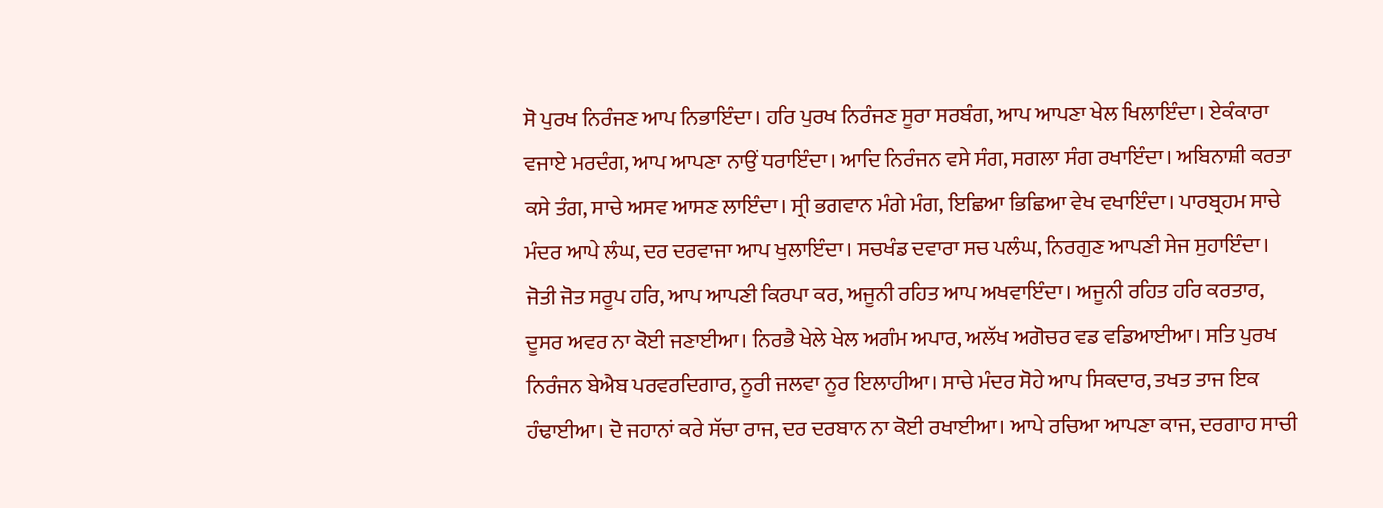ਸੋ ਪੁਰਖ ਨਿਰੰਜਣ ਆਪ ਨਿਭਾਇੰਦਾ। ਹਰਿ ਪੁਰਖ ਨਿਰੰਜਣ ਸੂਰਾ ਸਰਬੰਗ, ਆਪ ਆਪਣਾ ਖੇਲ ਖਿਲਾਇੰਦਾ। ਏਕੰਕਾਰਾ ਵਜਾਏ ਮਰਦੰਗ, ਆਪ ਆਪਣਾ ਨਾਉਂ ਧਰਾਇੰਦਾ। ਆਦਿ ਨਿਰੰਜਨ ਵਸੇ ਸੰਗ, ਸਗਲਾ ਸੰਗ ਰਖਾਇੰਦਾ। ਅਬਿਨਾਸ਼ੀ ਕਰਤਾ ਕਸੇ ਤੰਗ, ਸਾਚੇ ਅਸਵ ਆਸਣ ਲਾਇੰਦਾ। ਸ੍ਰੀ ਭਗਵਾਨ ਮੰਗੇ ਮੰਗ, ਇਛਿਆ ਭਿਛਿਆ ਵੇਖ ਵਖਾਇੰਦਾ। ਪਾਰਬ੍ਰਹਮ ਸਾਚੇ ਮੰਦਰ ਆਪੇ ਲੰਘ, ਦਰ ਦਰਵਾਜਾ ਆਪ ਖੁਲਾਇੰਦਾ। ਸਚਖੰਡ ਦਵਾਰਾ ਸਚ ਪਲੰਘ, ਨਿਰਗੁਣ ਆਪਣੀ ਸੇਜ ਸੁਹਾਇੰਦਾ। ਜੋਤੀ ਜੋਤ ਸਰੂਪ ਹਰਿ, ਆਪ ਆਪਣੀ ਕਿਰਪਾ ਕਰ, ਅਜੂਨੀ ਰਹਿਤ ਆਪ ਅਖਵਾਇੰਦਾ। ਅਜੂਨੀ ਰਹਿਤ ਹਰਿ ਕਰਤਾਰ, ਦੂਸਰ ਅਵਰ ਨਾ ਕੋਈ ਜਣਾਈਆ। ਨਿਰਭੈ ਖੇਲੇ ਖੇਲ ਅਗੰਮ ਅਪਾਰ, ਅਲੱਖ ਅਗੋਚਰ ਵਡ ਵਡਿਆਈਆ। ਸਤਿ ਪੁਰਖ ਨਿਰੰਜਨ ਬੇਐਬ ਪਰਵਰਦਿਗਾਰ, ਨੂਰੀ ਜਲਵਾ ਨੂਰ ਇਲਾਹੀਆ। ਸਾਚੇ ਮੰਦਰ ਸੋਹੇ ਆਪ ਸਿਕਦਾਰ, ਤਖਤ ਤਾਜ ਇਕ ਹੰਢਾਈਆ। ਦੋ ਜਹਾਨਾਂ ਕਰੇ ਸੱਚਾ ਰਾਜ, ਦਰ ਦਰਬਾਨ ਨਾ ਕੋਈ ਰਖਾਈਆ। ਆਪੇ ਰਚਿਆ ਆਪਣਾ ਕਾਜ, ਦਰਗਾਹ ਸਾਚੀ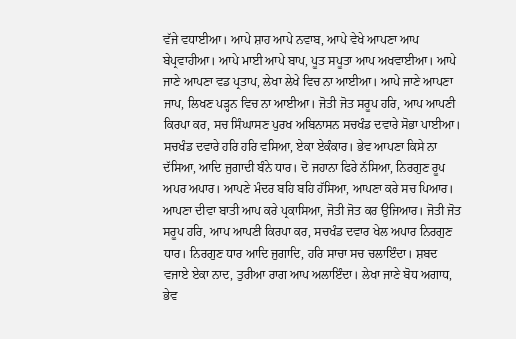ਵੱਜੇ ਵਧਾਈਆ। ਆਪੇ ਸ਼ਾਹ ਆਪੇ ਨਵਾਬ, ਆਪੇ ਵੇਖੇ ਆਪਣਾ ਆਪ ਬੇਪ੍ਰਵਾਹੀਆ। ਆਪੇ ਮਾਈ ਆਪੇ ਬਾਪ, ਪੂਤ ਸਪੂਤਾ ਆਪ ਅਖਵਾਈਆ। ਆਪੇ ਜਾਣੇ ਆਪਣਾ ਵਡ ਪ੍ਰਤਾਪ, ਲੇਖਾ ਲੇਖੇ ਵਿਚ ਨਾ ਆਈਆ। ਆਪੇ ਜਾਣੇ ਆਪਣਾ ਜਾਪ, ਲਿਖਣ ਪੜ੍ਹਨ ਵਿਚ ਨਾ ਆਈਆ। ਜੋਤੀ ਜੋਤ ਸਰੂਪ ਹਰਿ, ਆਪ ਆਪਣੀ ਕਿਰਪਾ ਕਰ, ਸਚ ਸਿੰਘਾਸਣ ਪੁਰਖ ਅਬਿਨਾਸਨ ਸਚਖੰਡ ਦਵਾਰੇ ਸੋਭਾ ਪਾਈਆ। ਸਚਖੰਡ ਦਵਾਰੇ ਹਰਿ ਹਰਿ ਵਸਿਆ, ਏਕਾ ਏਕੰਕਾਰ। ਭੇਵ ਆਪਣਾ ਕਿਸੇ ਨਾ ਦੱਸਿਆ, ਆਦਿ ਜੁਗਾਦੀ ਬੰਨੇ ਧਾਰ। ਦੋ ਜਹਾਨਾ ਫਿਰੇ ਨੱਸਿਆ, ਨਿਰਗੁਣ ਰੂਪ ਅਪਰ ਅਪਾਰ। ਆਪਣੇ ਮੰਦਰ ਬਹਿ ਬਹਿ ਹੱਸਿਆ, ਆਪਣਾ ਕਰੇ ਸਚ ਪਿਆਰ। ਆਪਣਾ ਦੀਵਾ ਬਾਤੀ ਆਪ ਕਰੇ ਪ੍ਰਕਾਸਿਆ, ਜੋਤੀ ਜੋਤ ਕਰ ਉਜਿਆਰ। ਜੋਤੀ ਜੋਤ ਸਰੂਪ ਹਰਿ, ਆਪ ਆਪਣੀ ਕਿਰਪਾ ਕਰ, ਸਚਖੰਡ ਦਵਾਰ ਖੇਲ ਅਪਾਰ ਨਿਰਗੁਣ ਧਾਰ। ਨਿਰਗੁਣ ਧਾਰ ਆਦਿ ਜੁਗਾਦਿ, ਹਰਿ ਸਾਚਾ ਸਚ ਚਲਾਇੰਦਾ। ਸ਼ਬਦ ਵਜਾਏ ਏਕਾ ਨਾਦ, ਤੁਰੀਆ ਰਾਗ ਆਪ ਅਲਾਇੰਦਾ। ਲੇਖਾ ਜਾਣੇ ਬੋਧ ਅਗਾਧ, ਭੇਵ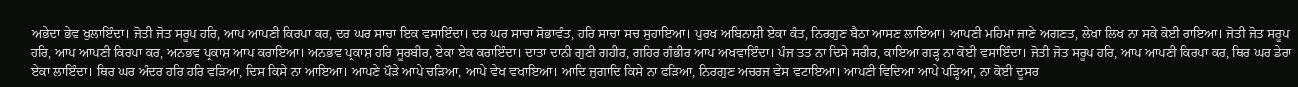ਅਭੇਦਾ ਭੇਵ ਖੁਲਾਇੰਦਾ। ਜੋਤੀ ਜੋਤ ਸਰੂਪ ਹਰਿ, ਆਪ ਆਪਣੀ ਕਿਰਪਾ ਕਰ, ਦਰ ਘਰ ਸਾਚਾ ਇਕ ਵਸਾਇੰਦਾ। ਦਰ ਘਰ ਸਾਚਾ ਸੋਭਾਵੰਤ, ਹਰਿ ਸਾਚਾ ਸਚ ਸੁਹਾਇਆ। ਪੁਰਖ ਅਬਿਨਾਸ਼ੀ ਏਕਾ ਕੰਤ, ਨਿਰਗੁਣ ਬੈਠਾ ਆਸਣ ਲਾਇਆ। ਆਪਣੀ ਮਹਿਮਾ ਜਾਣੇ ਅਗਣਤ, ਲੇਖਾ ਲਿਖ ਨਾ ਸਕੇ ਕੋਈ ਰਾਇਆ। ਜੋਤੀ ਜੋਤ ਸਰੂਪ ਹਰਿ, ਆਪ ਆਪਣੀ ਕਿਰਪਾ ਕਰ, ਅਨਭਵ ਪ੍ਰਕਾਸ਼ ਆਪ ਕਰਾਇਆ। ਅਨਭਵ ਪ੍ਰਕਾਸ਼ ਹਰਿ ਸੂਰਬੀਰ, ਏਕਾ ਏਕ ਕਰਾਇੰਦਾ। ਦਾਤਾ ਦਾਨੀ ਗੁਣੀ ਗਹੀਰ, ਗਹਿਰ ਗੰਭੀਰ ਆਪ ਅਖਵਾਇੰਦਾ। ਪੰਜ ਤਤ ਨਾ ਦਿਸੇ ਸਰੀਰ, ਕਾਇਆ ਗੜ੍ਹ ਨਾ ਕੋਈ ਵਸਾਇੰਦਾ। ਜੋਤੀ ਜੋਤ ਸਰੂਪ ਹਰਿ, ਆਪ ਆਪਣੀ ਕਿਰਪਾ ਕਰ, ਥਿਰ ਘਰ ਡੇਰਾ ਏਕਾ ਲਾਇੰਦਾ। ਥਿਰ ਘਰ ਅੰਦਰ ਹਰਿ ਹਰਿ ਵੜਿਆ, ਦਿਸ ਕਿਸੇ ਨਾ ਆਇਆ। ਆਪਣੇ ਪੌੜੇ ਆਪੇ ਚੜਿਆ, ਆਪੇ ਵੇਖ ਵਖਾਇਆ। ਆਦਿ ਜੁਗਾਦਿ ਕਿਸੇ ਨਾ ਫੜਿਆ, ਨਿਰਗੁਣ ਅਚਰਜ ਵੇਸ ਵਟਾਇਆ। ਆਪਣੀ ਵਿਦਿਆ ਆਪੇ ਪੜ੍ਹਿਆ, ਨਾ ਕੋਈ ਦੂਸਰ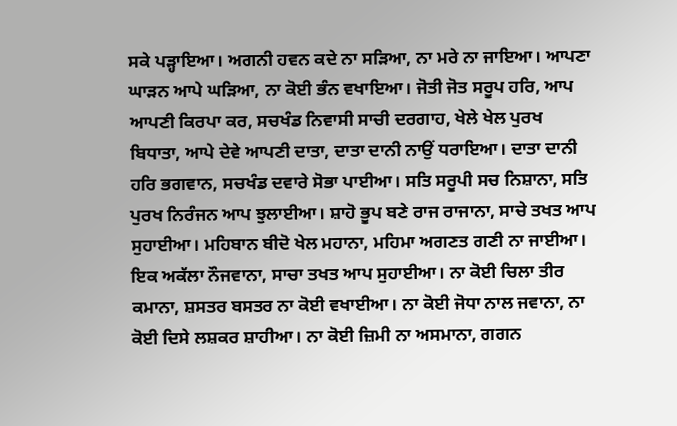ਸਕੇ ਪੜ੍ਹਾਇਆ। ਅਗਨੀ ਹਵਨ ਕਦੇ ਨਾ ਸੜਿਆ, ਨਾ ਮਰੇ ਨਾ ਜਾਇਆ। ਆਪਣਾ ਘਾੜਨ ਆਪੇ ਘੜਿਆ, ਨਾ ਕੋਈ ਭੰਨ ਵਖਾਇਆ। ਜੋਤੀ ਜੋਤ ਸਰੂਪ ਹਰਿ, ਆਪ ਆਪਣੀ ਕਿਰਪਾ ਕਰ, ਸਚਖੰਡ ਨਿਵਾਸੀ ਸਾਚੀ ਦਰਗਾਹ, ਖੇਲੇ ਖੇਲ ਪੁਰਖ ਬਿਧਾਤਾ, ਆਪੇ ਦੇਵੇ ਆਪਣੀ ਦਾਤਾ, ਦਾਤਾ ਦਾਨੀ ਨਾਉਂ ਧਰਾਇਆ। ਦਾਤਾ ਦਾਨੀ ਹਰਿ ਭਗਵਾਨ, ਸਚਖੰਡ ਦਵਾਰੇ ਸੋਭਾ ਪਾਈਆ। ਸਤਿ ਸਰੂਪੀ ਸਚ ਨਿਸ਼ਾਨਾ, ਸਤਿ ਪੁਰਖ ਨਿਰੰਜਨ ਆਪ ਝੁਲਾਈਆ। ਸ਼ਾਹੋ ਭੂਪ ਬਣੇ ਰਾਜ ਰਾਜਾਨਾ, ਸਾਚੇ ਤਖਤ ਆਪ ਸੁਹਾਈਆ। ਮਹਿਬਾਨ ਬੀਦੋ ਖੇਲ ਮਹਾਨਾ, ਮਹਿਮਾ ਅਗਣਤ ਗਣੀ ਨਾ ਜਾਈਆ। ਇਕ ਅਕੱਲਾ ਨੌਜਵਾਨਾ, ਸਾਚਾ ਤਖਤ ਆਪ ਸੁਹਾਈਆ। ਨਾ ਕੋਈ ਚਿਲਾ ਤੀਰ ਕਮਾਨਾ, ਸ਼ਸਤਰ ਬਸਤਰ ਨਾ ਕੋਈ ਵਖਾਈਆ। ਨਾ ਕੋਈ ਜੋਧਾ ਨਾਲ ਜਵਾਨਾ, ਨਾ ਕੋਈ ਦਿਸੇ ਲਸ਼ਕਰ ਸ਼ਾਹੀਆ। ਨਾ ਕੋਈ ਜ਼ਿਮੀ ਨਾ ਅਸਮਾਨਾ, ਗਗਨ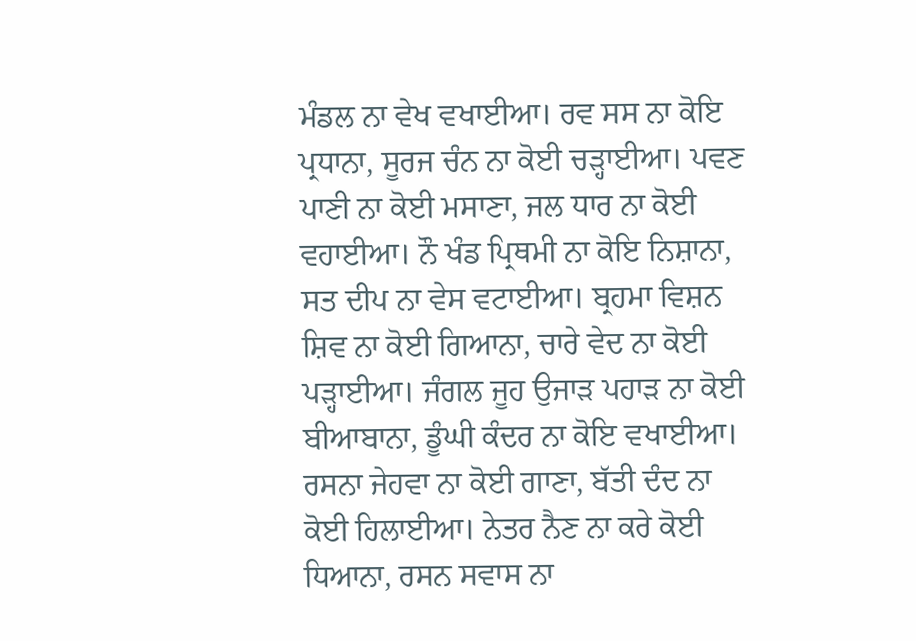ਮੰਡਲ ਨਾ ਵੇਖ ਵਖਾਈਆ। ਰਵ ਸਸ ਨਾ ਕੋਇ ਪ੍ਰਧਾਨਾ, ਸੂਰਜ ਚੰਨ ਨਾ ਕੋਈ ਚੜ੍ਹਾਈਆ। ਪਵਣ ਪਾਣੀ ਨਾ ਕੋਈ ਮਸਾਣਾ, ਜਲ ਧਾਰ ਨਾ ਕੋਈ ਵਹਾਈਆ। ਨੌ ਖੰਡ ਪ੍ਰਿਥਮੀ ਨਾ ਕੋਇ ਨਿਸ਼ਾਨਾ, ਸਤ ਦੀਪ ਨਾ ਵੇਸ ਵਟਾਈਆ। ਬ੍ਰਹਮਾ ਵਿਸ਼ਨ ਸ਼ਿਵ ਨਾ ਕੋਈ ਗਿਆਨਾ, ਚਾਰੇ ਵੇਦ ਨਾ ਕੋਈ ਪੜ੍ਹਾਈਆ। ਜੰਗਲ ਜੂਹ ਉਜਾੜ ਪਹਾੜ ਨਾ ਕੋਈ ਬੀਆਬਾਨਾ, ਡੂੰਘੀ ਕੰਦਰ ਨਾ ਕੋਇ ਵਖਾਈਆ। ਰਸਨਾ ਜੇਹਵਾ ਨਾ ਕੋਈ ਗਾਣਾ, ਬੱਤੀ ਦੰਦ ਨਾ ਕੋਈ ਹਿਲਾਈਆ। ਨੇਤਰ ਨੈਣ ਨਾ ਕਰੇ ਕੋਈ ਧਿਆਨਾ, ਰਸਨ ਸਵਾਸ ਨਾ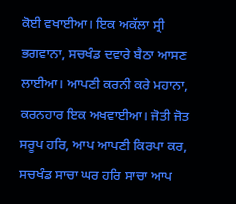ਕੋਈ ਵਖਾਈਆ। ਇਕ ਅਕੱਲਾ ਸ੍ਰੀ ਭਗਵਾਨਾ, ਸਚਖੰਡ ਦਵਾਰੇ ਬੈਠਾ ਆਸਣ ਲਾਈਆ। ਆਪਣੀ ਕਰਨੀ ਕਰੇ ਮਹਾਨਾ, ਕਰਨਹਾਰ ਇਕ ਅਖਵਾਈਆ। ਜੋਤੀ ਜੋਤ ਸਰੂਪ ਹਰਿ, ਆਪ ਆਪਣੀ ਕਿਰਪਾ ਕਰ, ਸਚਖੰਡ ਸਾਚਾ ਘਰ ਹਰਿ ਸਾਚਾ ਆਪ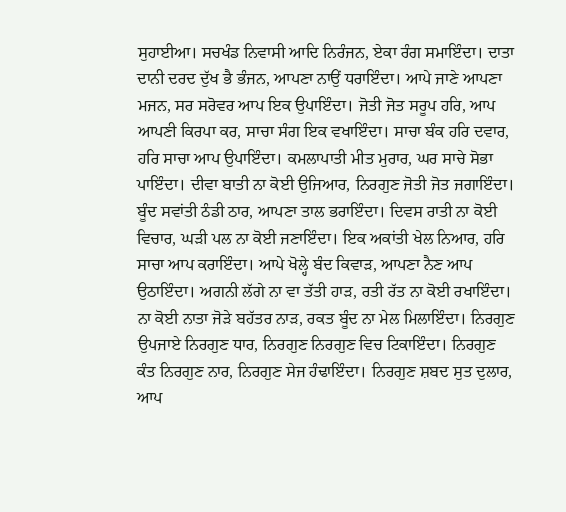ਸੁਹਾਈਆ। ਸਚਖੰਡ ਨਿਵਾਸੀ ਆਦਿ ਨਿਰੰਜਨ, ਏਕਾ ਰੰਗ ਸਮਾਇੰਦਾ। ਦਾਤਾ ਦਾਨੀ ਦਰਦ ਦੁੱਖ ਭੈ ਭੰਜਨ, ਆਪਣਾ ਨਾਉਂ ਧਰਾਇੰਦਾ। ਆਪੇ ਜਾਣੇ ਆਪਣਾ ਮਜਨ, ਸਰ ਸਰੋਵਰ ਆਪ ਇਕ ਉਪਾਇੰਦਾ। ਜੋਤੀ ਜੋਤ ਸਰੂਪ ਹਰਿ, ਆਪ ਆਪਣੀ ਕਿਰਪਾ ਕਰ, ਸਾਚਾ ਸੰਗ ਇਕ ਵਖਾਇੰਦਾ। ਸਾਚਾ ਬੰਕ ਹਰਿ ਦਵਾਰ, ਹਰਿ ਸਾਚਾ ਆਪ ਉਪਾਇੰਦਾ। ਕਮਲਾਪਾਤੀ ਮੀਤ ਮੁਰਾਰ, ਘਰ ਸਾਚੇ ਸੋਭਾ ਪਾਇੰਦਾ। ਦੀਵਾ ਬਾਤੀ ਨਾ ਕੋਈ ਉਜਿਆਰ, ਨਿਰਗੁਣ ਜੋਤੀ ਜੋਤ ਜਗਾਇੰਦਾ। ਬੂੰਦ ਸਵਾਂਤੀ ਠੰਡੀ ਠਾਰ, ਆਪਣਾ ਤਾਲ ਭਰਾਇੰਦਾ। ਦਿਵਸ ਰਾਤੀ ਨਾ ਕੋਈ ਵਿਚਾਰ, ਘੜੀ ਪਲ ਨਾ ਕੋਈ ਜਣਾਇੰਦਾ। ਇਕ ਅਕਾਂਤੀ ਖੇਲ ਨਿਆਰ, ਹਰਿ ਸਾਚਾ ਆਪ ਕਰਾਇੰਦਾ। ਆਪੇ ਖੋਲ੍ਹੇ ਬੰਦ ਕਿਵਾੜ, ਆਪਣਾ ਨੈਣ ਆਪ ਉਠਾਇੰਦਾ। ਅਗਨੀ ਲੱਗੇ ਨਾ ਵਾ ਤੱਤੀ ਹਾੜ, ਰਤੀ ਰੱਤ ਨਾ ਕੋਈ ਰਖਾਇੰਦਾ। ਨਾ ਕੋਈ ਨਾਤਾ ਜੋੜੇ ਬਹੱਤਰ ਨਾੜ, ਰਕਤ ਬੂੰਦ ਨਾ ਮੇਲ ਮਿਲਾਇੰਦਾ। ਨਿਰਗੁਣ ਉਪਜਾਏ ਨਿਰਗੁਣ ਧਾਰ, ਨਿਰਗੁਣ ਨਿਰਗੁਣ ਵਿਚ ਟਿਕਾਇੰਦਾ। ਨਿਰਗੁਣ ਕੰਤ ਨਿਰਗੁਣ ਨਾਰ, ਨਿਰਗੁਣ ਸੇਜ ਹੰਢਾਇੰਦਾ। ਨਿਰਗੁਣ ਸ਼ਬਦ ਸੁਤ ਦੁਲਾਰ, ਆਪ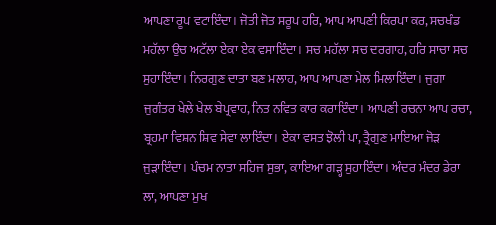ਆਪਣਾ ਰੂਪ ਵਟਾਇੰਦਾ। ਜੋਤੀ ਜੋਤ ਸਰੂਪ ਹਰਿ, ਆਪ ਆਪਣੀ ਕਿਰਪਾ ਕਰ, ਸਚਖੰਡ ਮਹੱਲਾ ਉਚ ਅਟੱਲਾ ਏਕਾ ਏਕ ਵਸਾਇੰਦਾ। ਸਚ ਮਹੱਲਾ ਸਚ ਦਰਗਾਹ, ਹਰਿ ਸਾਚਾ ਸਚ ਸੁਹਾਇੰਦਾ। ਨਿਰਗੁਣ ਦਾਤਾ ਬਣ ਮਲਾਹ, ਆਪ ਆਪਣਾ ਮੇਲ ਮਿਲਾਇੰਦਾ। ਜੁਗਾ ਜੁਗੰਤਰ ਖੇਲੇ ਖੇਲ ਬੇਪ੍ਰਵਾਹ, ਨਿਤ ਨਵਿਤ ਕਾਰ ਕਰਾਇੰਦਾ। ਆਪਣੀ ਰਚਨਾ ਆਪ ਰਚਾ, ਬ੍ਰਹਮਾ ਵਿਸ਼ਨ ਸ਼ਿਵ ਸੇਵਾ ਲਾਇੰਦਾ। ਏਕਾ ਵਸਤ ਝੋਲੀ ਪਾ, ਤ੍ਰੈਗੁਣ ਮਾਇਆ ਜੋੜ ਜੁੜਾਇੰਦਾ। ਪੰਚਮ ਨਾਤਾ ਸਹਿਜ ਸੁਭਾ, ਕਾਇਆ ਗੜ੍ਹ ਸੁਹਾਇੰਦਾ। ਅੰਦਰ ਮੰਦਰ ਡੇਰਾ ਲਾ, ਆਪਣਾ ਮੁਖ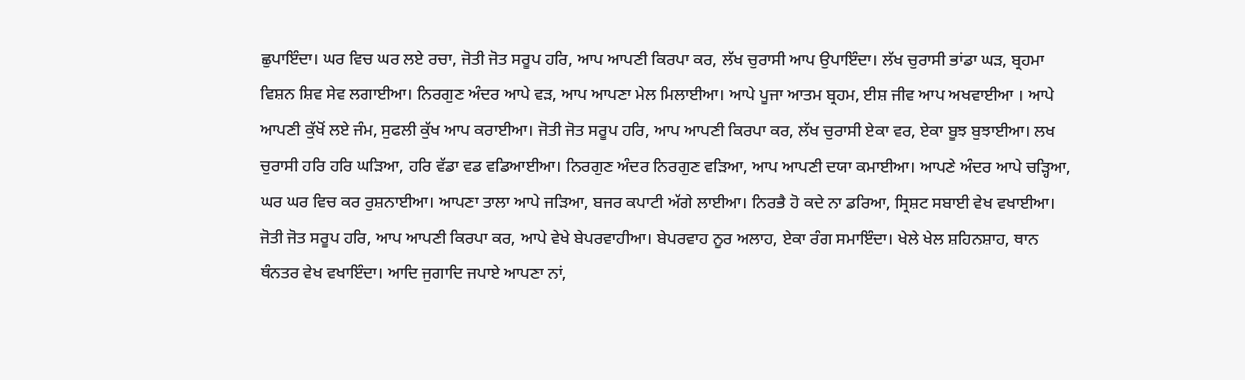ਛੁਪਾਇੰਦਾ। ਘਰ ਵਿਚ ਘਰ ਲਏ ਰਚਾ, ਜੋਤੀ ਜੋਤ ਸਰੂਪ ਹਰਿ, ਆਪ ਆਪਣੀ ਕਿਰਪਾ ਕਰ, ਲੱਖ ਚੁਰਾਸੀ ਆਪ ਉਪਾਇੰਦਾ। ਲੱਖ ਚੁਰਾਸੀ ਭਾਂਡਾ ਘੜ, ਬ੍ਰਹਮਾ ਵਿਸ਼ਨ ਸ਼ਿਵ ਸੇਵ ਲਗਾਈਆ। ਨਿਰਗੁਣ ਅੰਦਰ ਆਪੇ ਵੜ, ਆਪ ਆਪਣਾ ਮੇਲ ਮਿਲਾਈਆ। ਆਪੇ ਪੂਜਾ ਆਤਮ ਬ੍ਰਹਮ, ਈਸ਼ ਜੀਵ ਆਪ ਅਖਵਾਈਆ । ਆਪੇ ਆਪਣੀ ਕੁੱਖੋਂ ਲਏ ਜੰਮ, ਸੁਫਲੀ ਕੁੱਖ ਆਪ ਕਰਾਈਆ। ਜੋਤੀ ਜੋਤ ਸਰੂਪ ਹਰਿ, ਆਪ ਆਪਣੀ ਕਿਰਪਾ ਕਰ, ਲੱਖ ਚੁਰਾਸੀ ਏਕਾ ਵਰ, ਏਕਾ ਬੂਝ ਬੁਝਾਈਆ। ਲਖ ਚੁਰਾਸੀ ਹਰਿ ਹਰਿ ਘੜਿਆ, ਹਰਿ ਵੱਡਾ ਵਡ ਵਡਿਆਈਆ। ਨਿਰਗੁਣ ਅੰਦਰ ਨਿਰਗੁਣ ਵੜਿਆ, ਆਪ ਆਪਣੀ ਦਯਾ ਕਮਾਈਆ। ਆਪਣੇ ਅੰਦਰ ਆਪੇ ਚੜ੍ਹਿਆ, ਘਰ ਘਰ ਵਿਚ ਕਰ ਰੁਸ਼ਨਾਈਆ। ਆਪਣਾ ਤਾਲਾ ਆਪੇ ਜੜਿਆ, ਬਜਰ ਕਪਾਟੀ ਅੱਗੇ ਲਾਈਆ। ਨਿਰਭੈ ਹੋ ਕਦੇ ਨਾ ਡਰਿਆ, ਸ੍ਰਿਸ਼ਟ ਸਬਾਈ ਵੇਖ ਵਖਾਈਆ। ਜੋਤੀ ਜੋਤ ਸਰੂਪ ਹਰਿ, ਆਪ ਆਪਣੀ ਕਿਰਪਾ ਕਰ, ਆਪੇ ਵੇਖੇ ਬੇਪਰਵਾਹੀਆ। ਬੇਪਰਵਾਹ ਨੂਰ ਅਲਾਹ, ਏਕਾ ਰੰਗ ਸਮਾਇੰਦਾ। ਖੇਲੇ ਖੇਲ ਸ਼ਹਿਨਸ਼ਾਹ, ਥਾਨ ਥੰਨਤਰ ਵੇਖ ਵਖਾਇੰਦਾ। ਆਦਿ ਜੁਗਾਦਿ ਜਪਾਏ ਆਪਣਾ ਨਾਂ,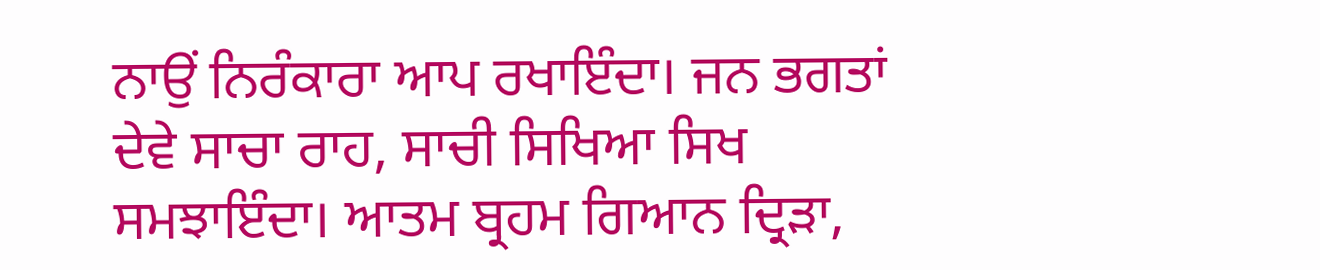ਨਾਉਂ ਨਿਰੰਕਾਰਾ ਆਪ ਰਖਾਇੰਦਾ। ਜਨ ਭਗਤਾਂ ਦੇਵੇ ਸਾਚਾ ਰਾਹ, ਸਾਚੀ ਸਿਖਿਆ ਸਿਖ ਸਮਝਾਇੰਦਾ। ਆਤਮ ਬ੍ਰਹਮ ਗਿਆਨ ਦ੍ਰਿੜਾ,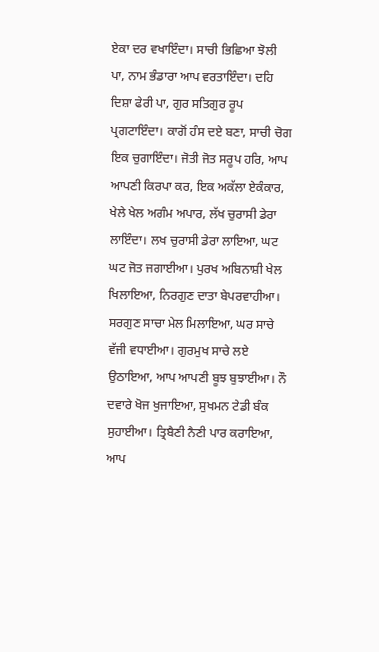ਏਕਾ ਦਰ ਵਖਾਇੰਦਾ। ਸਾਚੀ ਭਿਛਿਆ ਝੋਲੀ ਪਾ, ਨਾਮ ਭੰਡਾਰਾ ਆਪ ਵਰਤਾਇੰਦਾ। ਦਹਿ ਦਿਸ਼ਾ ਫੇਰੀ ਪਾ, ਗੁਰ ਸਤਿਗੁਰ ਰੂਪ ਪ੍ਰਗਟਾਇੰਦਾ। ਕਾਗੋਂ ਹੰਸ ਦਏ ਬਣਾ, ਸਾਚੀ ਚੋਗ ਇਕ ਚੁਗਾਇੰਦਾ। ਜੋਤੀ ਜੋਤ ਸਰੂਪ ਹਰਿ, ਆਪ ਆਪਣੀ ਕਿਰਪਾ ਕਰ, ਇਕ ਅਕੱਲਾ ਏਕੰਕਾਰ, ਖੇਲੇ ਖੇਲ ਅਗੰਮ ਅਪਾਰ, ਲੱਖ ਚੁਰਾਸੀ ਡੇਰਾ ਲਾਇੰਦਾ। ਲਖ ਚੁਰਾਸੀ ਡੇਰਾ ਲਾਇਆ, ਘਟ ਘਟ ਜੋਤ ਜਗਾਈਆ। ਪੁਰਖ ਅਬਿਨਾਸ਼ੀ ਖੇਲ ਖਿਲਾਇਆ, ਨਿਰਗੁਣ ਦਾਤਾ ਬੇਪਰਵਾਹੀਆ। ਸਰਗੁਣ ਸਾਚਾ ਮੇਲ ਮਿਲਾਇਆ, ਘਰ ਸਾਚੇ ਵੱਜੀ ਵਧਾਈਆ। ਗੁਰਮੁਖ ਸਾਚੇ ਲਏ ਉਠਾਇਆ, ਆਪ ਆਪਣੀ ਬੂਝ ਬੁਝਾਈਆ। ਨੌ ਦਵਾਰੇ ਖੋਜ ਖੁਜਾਇਆ, ਸੁਖਮਨ ਟੇਡੀ ਬੰਕ ਸੁਹਾਈਆ। ਤ੍ਰਿਬੈਣੀ ਨੈਣੀ ਪਾਰ ਕਰਾਇਆ, ਆਪ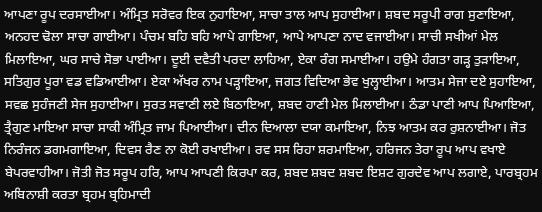ਆਪਣਾ ਰੂਪ ਦਰਸਾਈਆ। ਅੰਮ੍ਰਿਤ ਸਰੋਵਰ ਇਕ ਨੁਹਾਇਆ, ਸਾਚਾ ਤਾਲ ਆਪ ਸੁਹਾਈਆ। ਸ਼ਬਦ ਸਰੂਪੀ ਰਾਗ ਸੁਣਾਇਆ, ਅਨਹਦ ਢੋਲਾ ਸਾਚਾ ਗਾਈਆ। ਪੰਚਮ ਬਹਿ ਬਹਿ ਆਪੇ ਗਾਇਆ, ਆਪੇ ਆਪਣਾ ਨਾਦ ਵਜਾਈਆ। ਸਾਚੀ ਸਖੀਆਂ ਮੇਲ ਮਿਲਾਇਆ, ਘਰ ਸਾਚੇ ਸੋਭਾ ਪਾਈਆ। ਦੂਈ ਦਵੈਤੀ ਪਰਦਾ ਲਾਹਿਆ, ਏਕਾ ਰੰਗ ਸਮਾਈਆ। ਹਉਮੇ ਹੰਗਤਾ ਗੜ੍ਹ ਤੁੜਾਇਆ, ਸਤਿਗੁਰ ਪੂਰਾ ਵਡ ਵਡਿਆਈਆ। ਏਕਾ ਅੱਖਰ ਨਾਮ ਪੜ੍ਹਾਇਆ, ਜਗਤ ਵਿਦਿਆ ਭੇਵ ਖੁਲ੍ਹਾਈਆ। ਆਤਮ ਸੇਜਾ ਦਏ ਸੁਹਾਇਆ, ਸਵਛ ਸੁਹੰਜਣੀ ਸੇਜ ਸੁਹਾਈਆ। ਸੁਰਤ ਸਵਾਣੀ ਲਏ ਬਿਠਾਇਆ, ਸ਼ਬਦ ਹਾਣੀ ਮੇਲ ਮਿਲਾਈਆ। ਠੰਡਾ ਪਾਣੀ ਆਪ ਪਿਆਇਆ, ਤ੍ਰੈਗੁਣ ਮਾਇਆ ਸਾਚਾ ਸਾਕੀ ਅੰਮ੍ਰਿਤ ਜਾਮ ਪਿਆਈਆ। ਦੀਨ ਦਿਆਲਾ ਦਯਾ ਕਮਾਇਆ, ਨਿਝ ਆਤਮ ਕਰ ਰੁਸ਼ਨਾਈਆ। ਜੋਤ ਨਿਰੰਜਨ ਡਗਮਗਾਇਆ, ਦਿਵਸ ਰੈਣ ਨਾ ਕੋਈ ਰਖਾਈਆ। ਰਵ ਸਸ ਰਿਹਾ ਸ਼ਰਮਾਇਆ, ਹਰਿਜਨ ਤੇਰਾ ਰੂਪ ਆਪ ਵਖਾਏ ਬੇਪਰਵਾਹੀਆ। ਜੋਤੀ ਜੋਤ ਸਰੂਪ ਹਰਿ, ਆਪ ਆਪਣੀ ਕਿਰਪਾ ਕਰ, ਸ਼ਬਦ ਸ਼ਬਦ ਸ਼ਬਦ ਇਸ਼ਟ ਗੁਰਦੇਵ ਆਪ ਲਗਾਏ, ਪਾਰਬ੍ਰਹਮ ਅਬਿਨਾਸ਼ੀ ਕਰਤਾ ਬ੍ਰਹਮ ਬ੍ਰਹਿਮਾਦੀ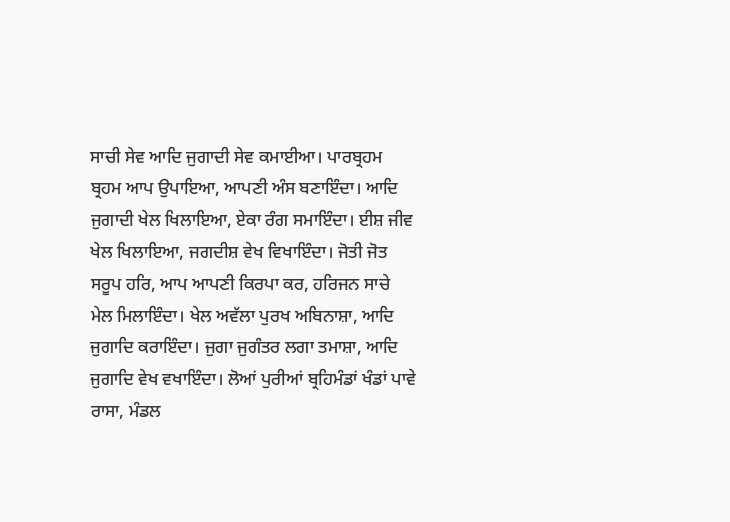ਸਾਚੀ ਸੇਵ ਆਦਿ ਜੁਗਾਦੀ ਸੇਵ ਕਮਾਈਆ। ਪਾਰਬ੍ਰਹਮ ਬ੍ਰਹਮ ਆਪ ਉਪਾਇਆ, ਆਪਣੀ ਅੰਸ ਬਣਾਇੰਦਾ। ਆਦਿ ਜੁਗਾਦੀ ਖੇਲ ਖਿਲਾਇਆ, ਏਕਾ ਰੰਗ ਸਮਾਇੰਦਾ। ਈਸ਼ ਜੀਵ ਖੇਲ ਖਿਲਾਇਆ, ਜਗਦੀਸ਼ ਵੇਖ ਵਿਖਾਇੰਦਾ। ਜੋਤੀ ਜੋਤ ਸਰੂਪ ਹਰਿ, ਆਪ ਆਪਣੀ ਕਿਰਪਾ ਕਰ, ਹਰਿਜਨ ਸਾਚੇ ਮੇਲ ਮਿਲਾਇੰਦਾ। ਖੇਲ ਅਵੱਲਾ ਪੁਰਖ ਅਬਿਨਾਸ਼ਾ, ਆਦਿ ਜੁਗਾਦਿ ਕਰਾਇੰਦਾ। ਜੁਗਾ ਜੁਗੰਤਰ ਲਗਾ ਤਮਾਸ਼ਾ, ਆਦਿ ਜੁਗਾਦਿ ਵੇਖ ਵਖਾਇੰਦਾ। ਲੋਆਂ ਪੁਰੀਆਂ ਬ੍ਰਹਿਮੰਡਾਂ ਖੰਡਾਂ ਪਾਵੇ ਰਾਸਾ, ਮੰਡਲ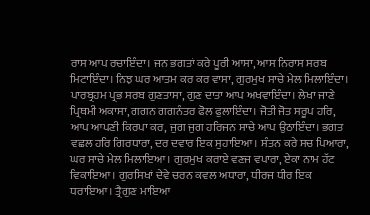ਰਾਸ ਆਪ ਰਚਾਇੰਦਾ। ਜਨ ਭਗਤਾਂ ਕਰੇ ਪੂਰੀ ਆਸਾ, ਆਸ ਨਿਰਾਸ ਸਰਬ ਮਿਟਾਇੰਦਾ। ਨਿਝ ਘਰ ਆਤਮ ਕਰ ਕਰ ਵਾਸਾ, ਗੁਰਮੁਖ ਸਾਚੇ ਮੇਲ ਮਿਲਾਇੰਦਾ। ਪਾਰਬ੍ਰਹਮ ਪ੍ਰਭ ਸਰਬ ਗੁਣਤਾਸਾ, ਗੁਣ ਦਾਤਾ ਆਪ ਅਖਵਾਇੰਦਾ। ਲੇਖਾ ਜਾਣੇ ਪ੍ਰਿਥਮੀ ਅਕਾਸਾ, ਗਗਨ ਗਗਨੰਤਰ ਫੋਲ ਫੁਲਾਇੰਦਾ। ਜੋਤੀ ਜੋਤ ਸਰੂਪ ਹਰਿ, ਆਪ ਆਪਣੀ ਕਿਰਪਾ ਕਰ, ਜੁਗ ਜੁਗ ਹਰਿਜਨ ਸਾਚੇ ਆਪ ਉਠਾਇੰਦਾ। ਭਗਤ ਵਛਲ ਹਰਿ ਗਿਰਧਾਰਾ, ਦਰ ਦਵਾਰ ਇਕ ਸੁਹਾਇਆ। ਸੰਤਨ ਕਰੇ ਸਚ ਪਿਆਰਾ, ਘਰ ਸਾਚੇ ਮੇਲ ਮਿਲਾਇਆ। ਗੁਰਮੁਖ ਕਰਾਏ ਵਣਜ ਵਪਾਰਾ, ਏਕਾ ਨਾਮ ਹੱਟ ਵਿਕਾਇਆ। ਗੁਰਸਿਖਾਂ ਦੇਵੇ ਚਰਨ ਕਵਲ ਅਧਾਰਾ, ਧੀਰਜ ਧੀਰ ਇਕ ਧਰਾਇਆ। ਤ੍ਰੈਗੁਣ ਮਾਇਆ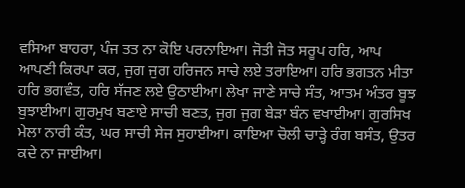ਵਸਿਆ ਬਾਹਰਾ, ਪੰਜ ਤਤ ਨਾ ਕੋਇ ਪਰਨਾਇਆ। ਜੋਤੀ ਜੋਤ ਸਰੂਪ ਹਰਿ, ਆਪ ਆਪਣੀ ਕਿਰਪਾ ਕਰ, ਜੁਗ ਜੁਗ ਹਰਿਜਨ ਸਾਚੇ ਲਏ ਤਰਾਇਆ। ਹਰਿ ਭਗਤਨ ਮੀਤਾ ਹਰਿ ਭਗਵੰਤ, ਹਰਿ ਸੱਜਣ ਲਏ ਉਠਾਈਆ। ਲੇਖਾ ਜਾਣੇ ਸਾਚੇ ਸੰਤ, ਆਤਮ ਅੰਤਰ ਬੂਝ ਬੁਝਾਈਆ। ਗੁਰਮੁਖ ਬਣਾਏ ਸਾਚੀ ਬਣਤ, ਜੁਗ ਜੁਗ ਬੇੜਾ ਬੰਨ ਵਖਾਈਆ। ਗੁਰਸਿਖ ਮੇਲਾ ਨਾਰੀ ਕੰਤ, ਘਰ ਸਾਚੀ ਸੇਜ ਸੁਹਾਈਆ। ਕਾਇਆ ਚੋਲੀ ਚਾੜ੍ਹੇ ਰੰਗ ਬਸੰਤ, ਉਤਰ ਕਦੇ ਨਾ ਜਾਈਆ।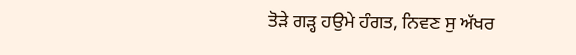ਤੋੜੇ ਗੜ੍ਹ ਹਉਮੇ ਹੰਗਤ, ਨਿਵਣ ਸੁ ਅੱਖਰ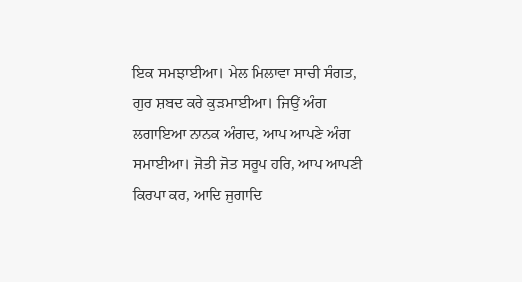ਇਕ ਸਮਝਾਈਆ। ਮੇਲ ਮਿਲਾਵਾ ਸਾਚੀ ਸੰਗਤ, ਗੁਰ ਸ਼ਬਦ ਕਰੇ ਕੁੜਮਾਈਆ। ਜਿਉਂ ਅੰਗ ਲਗਾਇਆ ਨਾਨਕ ਅੰਗਦ, ਆਪ ਆਪਣੇ ਅੰਗ ਸਮਾਈਆ। ਜੋਤੀ ਜੋਤ ਸਰੂਪ ਹਰਿ, ਆਪ ਆਪਣੀ ਕਿਰਪਾ ਕਰ, ਆਦਿ ਜੁਗਾਦਿ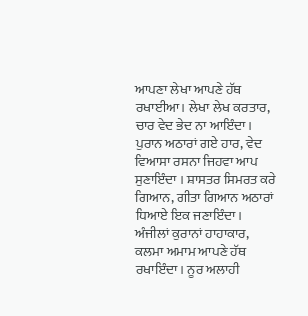ਆਪਣਾ ਲੇਖਾ ਆਪਣੇ ਹੱਥ ਰਖਾਈਆ। ਲੇਖਾ ਲੇਖ ਕਰਤਾਰ, ਚਾਰ ਵੇਦ ਭੇਦ ਨਾ ਆਇੰਦਾ। ਪੁਰਾਨ ਅਠਾਰਾਂ ਗਏ ਹਾਰ, ਵੇਦ ਵਿਆਸਾ ਰਸਨਾ ਜਿਹਵਾ ਆਪ ਸੁਣਾਇੰਦਾ । ਸ਼ਾਸਤਰ ਸਿਮਰਤ ਕਰੇ ਗਿਆਨ, ਗੀਤਾ ਗਿਆਨ ਅਠਾਰਾਂ ਧਿਆਏ ਇਕ ਜਣਾਇੰਦਾ। ਅੰਜੀਲਾਂ ਕੁਰਾਨਾਂ ਹਾਹਾਕਾਰ, ਕਲਮਾ ਅਮਾਮ ਆਪਣੇ ਹੱਥ ਰਖਾਇੰਦਾ। ਨੂਰ ਅਲਾਹੀ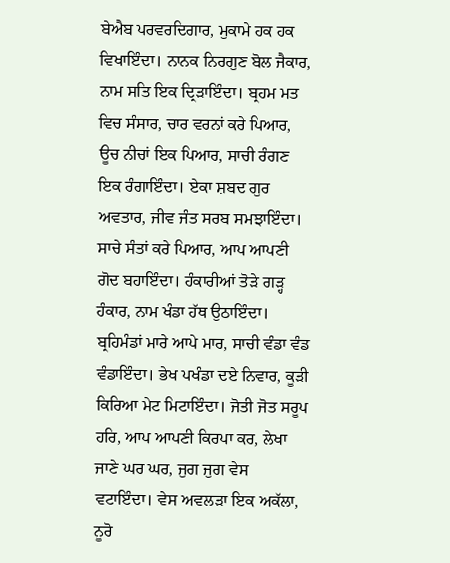ਬੇਐਬ ਪਰਵਰਦਿਗਾਰ, ਮੁਕਾਮੇ ਹਕ ਹਕ ਵਿਖਾਇੰਦਾ। ਨਾਨਕ ਨਿਰਗੁਣ ਬੋਲ ਜੈਕਾਰ, ਨਾਮ ਸਤਿ ਇਕ ਦ੍ਰਿੜਾਇੰਦਾ। ਬ੍ਰਹਮ ਮਤ ਵਿਚ ਸੰਸਾਰ, ਚਾਰ ਵਰਨਾਂ ਕਰੇ ਪਿਆਰ, ਊਚ ਨੀਚਾਂ ਇਕ ਪਿਆਰ, ਸਾਚੀ ਰੰਗਣ ਇਕ ਰੰਗਾਇੰਦਾ। ਏਕਾ ਸ਼ਬਦ ਗੁਰ ਅਵਤਾਰ, ਜੀਵ ਜੰਤ ਸਰਬ ਸਮਝਾਇੰਦਾ। ਸਾਚੇ ਸੰਤਾਂ ਕਰੇ ਪਿਆਰ, ਆਪ ਆਪਣੀ ਗੋਦ ਬਹਾਇੰਦਾ। ਹੰਕਾਰੀਆਂ ਤੋੜੇ ਗੜ੍ਹ ਹੰਕਾਰ, ਨਾਮ ਖੰਡਾ ਹੱਥ ਉਠਾਇੰਦਾ। ਬ੍ਰਹਿਮੰਡਾਂ ਮਾਰੇ ਆਪੇ ਮਾਰ, ਸਾਚੀ ਵੰਡਾ ਵੰਡ ਵੰਡਾਇੰਦਾ। ਭੇਖ ਪਖੰਡਾ ਦਏ ਨਿਵਾਰ, ਕੂੜੀ ਕਿਰਿਆ ਮੇਟ ਮਿਟਾਇੰਦਾ। ਜੋਤੀ ਜੋਤ ਸਰੂਪ ਹਰਿ, ਆਪ ਆਪਣੀ ਕਿਰਪਾ ਕਰ, ਲੇਖਾ ਜਾਣੇ ਘਰ ਘਰ, ਜੁਗ ਜੁਗ ਵੇਸ ਵਟਾਇੰਦਾ। ਵੇਸ ਅਵਲੜਾ ਇਕ ਅਕੱਲਾ, ਨੂਰੋ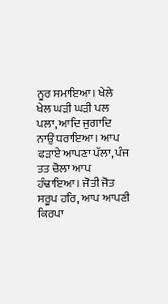ਨੂਰ ਸਮਾਇਆ। ਖੇਲੇ ਖੇਲ ਘੜੀ ਘੜੀ ਪਲ ਪਲਾ, ਆਦਿ ਜੁਗਾਦਿ ਨਾਉਂ ਧਰਾਇਆ। ਆਪ ਫੜਾਏ ਆਪਣਾ ਪੱਲਾ, ਪੰਜ ਤਤ ਚੋਲਾ ਆਪ ਹੰਢਾਇਆ। ਜੋਤੀ ਜੋਤ ਸਰੂਪ ਹਰਿ, ਆਪ ਆਪਣੀ ਕਿਰਪਾ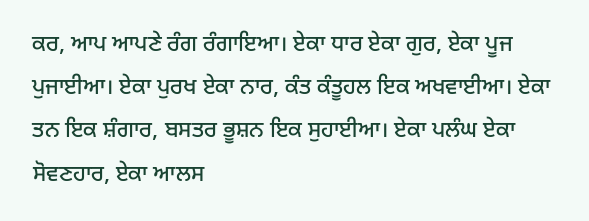ਕਰ, ਆਪ ਆਪਣੇ ਰੰਗ ਰੰਗਾਇਆ। ਏਕਾ ਧਾਰ ਏਕਾ ਗੁਰ, ਏਕਾ ਪੂਜ ਪੁਜਾਈਆ। ਏਕਾ ਪੁਰਖ ਏਕਾ ਨਾਰ, ਕੰਤ ਕੰਤੂਹਲ ਇਕ ਅਖਵਾਈਆ। ਏਕਾ ਤਨ ਇਕ ਸ਼ੰਗਾਰ, ਬਸਤਰ ਭੂਸ਼ਨ ਇਕ ਸੁਹਾਈਆ। ਏਕਾ ਪਲੰਘ ਏਕਾ ਸੋਵਣਹਾਰ, ਏਕਾ ਆਲਸ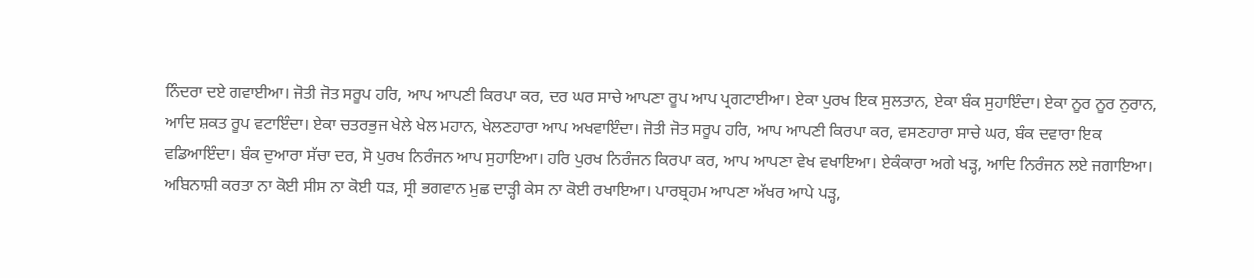ਨਿੰਦਰਾ ਦਏ ਗਵਾਈਆ। ਜੋਤੀ ਜੋਤ ਸਰੂਪ ਹਰਿ, ਆਪ ਆਪਣੀ ਕਿਰਪਾ ਕਰ, ਦਰ ਘਰ ਸਾਚੇ ਆਪਣਾ ਰੂਪ ਆਪ ਪ੍ਰਗਟਾਈਆ। ਏਕਾ ਪੁਰਖ ਇਕ ਸੁਲਤਾਨ, ਏਕਾ ਬੰਕ ਸੁਹਾਇੰਦਾ। ਏਕਾ ਨੂਰ ਨੂਰ ਨੁਰਾਨ, ਆਦਿ ਸ਼ਕਤ ਰੂਪ ਵਟਾਇੰਦਾ। ਏਕਾ ਚਤਰਭੁਜ ਖੇਲੇ ਖੇਲ ਮਹਾਨ, ਖੇਲਣਹਾਰਾ ਆਪ ਅਖਵਾਇੰਦਾ। ਜੋਤੀ ਜੋਤ ਸਰੂਪ ਹਰਿ, ਆਪ ਆਪਣੀ ਕਿਰਪਾ ਕਰ, ਵਸਣਹਾਰਾ ਸਾਚੇ ਘਰ, ਬੰਕ ਦਵਾਰਾ ਇਕ ਵਡਿਆਇੰਦਾ। ਬੰਕ ਦੁਆਰਾ ਸੱਚਾ ਦਰ, ਸੋ ਪੁਰਖ ਨਿਰੰਜਨ ਆਪ ਸੁਹਾਇਆ। ਹਰਿ ਪੁਰਖ ਨਿਰੰਜਨ ਕਿਰਪਾ ਕਰ, ਆਪ ਆਪਣਾ ਵੇਖ ਵਖਾਇਆ। ਏਕੰਕਾਰਾ ਅਗੇ ਖੜ੍ਹ, ਆਦਿ ਨਿਰੰਜਨ ਲਏ ਜਗਾਇਆ। ਅਬਿਨਾਸ਼ੀ ਕਰਤਾ ਨਾ ਕੋਈ ਸੀਸ ਨਾ ਕੋਈ ਧੜ, ਸ੍ਰੀ ਭਗਵਾਨ ਮੁਛ ਦਾੜ੍ਹੀ ਕੇਸ ਨਾ ਕੋਈ ਰਖਾਇਆ। ਪਾਰਬ੍ਰਹਮ ਆਪਣਾ ਅੱਖਰ ਆਪੇ ਪੜ੍ਹ,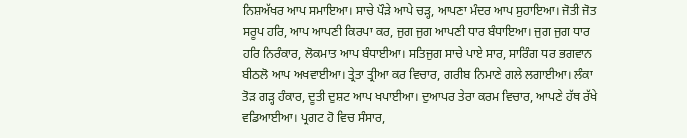ਨਿਸ਼ਅੱਖਰ ਆਪ ਸਮਾਇਆ। ਸਾਚੇ ਪੌੜੇ ਆਪੇ ਚੜ੍ਹ, ਆਪਣਾ ਮੰਦਰ ਆਪ ਸੁਹਾਇਆ। ਜੋਤੀ ਜੋਤ ਸਰੂਪ ਹਰਿ, ਆਪ ਆਪਣੀ ਕਿਰਪਾ ਕਰ, ਜੁਗ ਜੁਗ ਆਪਣੀ ਧਾਰ ਬੰਧਾਇਆ। ਜੁਗ ਜੁਗ ਧਾਰ ਹਰਿ ਨਿਰੰਕਾਰ, ਲੋਕਮਾਤ ਆਪ ਬੰਧਾਈਆ। ਸਤਿਜੁਗ ਸਾਚੇ ਪਾਏ ਸਾਰ, ਸਾਰਿੰਗ ਧਰ ਭਗਵਾਨ ਬੀਠਲੋ ਆਪ ਅਖਵਾਈਆ। ਤ੍ਰੇਤਾ ਤ੍ਰੀਆ ਕਰ ਵਿਚਾਰ, ਗਰੀਬ ਨਿਮਾਣੇ ਗਲੇ ਲਗਾਈਆ। ਲੰਕਾ ਤੋੜ ਗੜ੍ਹ ਹੰਕਾਰ, ਦੂਤੀ ਦੁਸ਼ਟ ਆਪ ਖਪਾਈਆ। ਦੁਆਪਰ ਤੇਰਾ ਕਰਮ ਵਿਚਾਰ, ਆਪਣੇ ਹੱਥ ਰੱਖੇ ਵਡਿਆਈਆ। ਪ੍ਰਗਟ ਹੋ ਵਿਚ ਸੰਸਾਰ,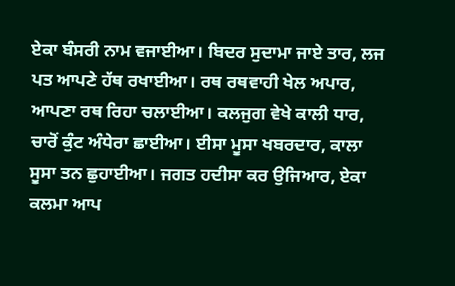ਏਕਾ ਬੰਸਰੀ ਨਾਮ ਵਜਾਈਆ। ਬਿਦਰ ਸੁਦਾਮਾ ਜਾਏ ਤਾਰ, ਲਜ ਪਤ ਆਪਣੇ ਹੱਥ ਰਖਾਈਆ। ਰਥ ਰਥਵਾਹੀ ਖੇਲ ਅਪਾਰ, ਆਪਣਾ ਰਥ ਰਿਹਾ ਚਲਾਈਆ। ਕਲਜੁਗ ਵੇਖੇ ਕਾਲੀ ਧਾਰ, ਚਾਰੋਂ ਕੁੰਟ ਅੰਧੇਰਾ ਛਾਈਆ। ਈਸਾ ਮੂਸਾ ਖਬਰਦਾਰ, ਕਾਲਾ ਸੂਸਾ ਤਨ ਛੁਹਾਈਆ। ਜਗਤ ਹਦੀਸਾ ਕਰ ਉਜਿਆਰ, ਏਕਾ ਕਲਮਾ ਆਪ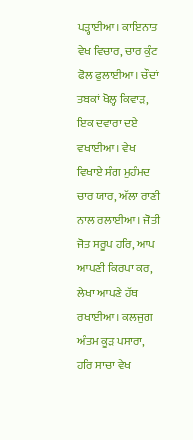ਪੜ੍ਹਾਈਆ। ਕਾਇਨਾਤ ਵੇਖ ਵਿਚਾਰ, ਚਾਰ ਕੁੰਟ ਫੋਲ ਫੁਲਾਈਆ। ਚੌਦਾਂ ਤਬਕਾਂ ਖੋਲ੍ਹ ਕਿਵਾੜ, ਇਕ ਦਵਾਰਾ ਦਏ ਵਖਾਈਆ। ਵੇਖ ਵਿਖਾਏ ਸੰਗ ਮੁਹੰਮਦ ਚਾਰ ਯਾਰ, ਅੱਲਾ ਰਾਣੀ ਨਾਲ ਰਲਾਈਆ। ਜੋਤੀ ਜੋਤ ਸਰੂਪ ਹਰਿ, ਆਪ ਆਪਣੀ ਕਿਰਪਾ ਕਰ, ਲੇਖਾ ਆਪਣੇ ਹੱਥ ਰਖਾਈਆ। ਕਲਜੁਗ ਅੰਤਮ ਕੂੜ ਪਸਾਰਾ, ਹਰਿ ਸਾਚਾ ਵੇਖ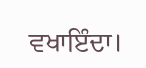ਵਖਾਇੰਦਾ।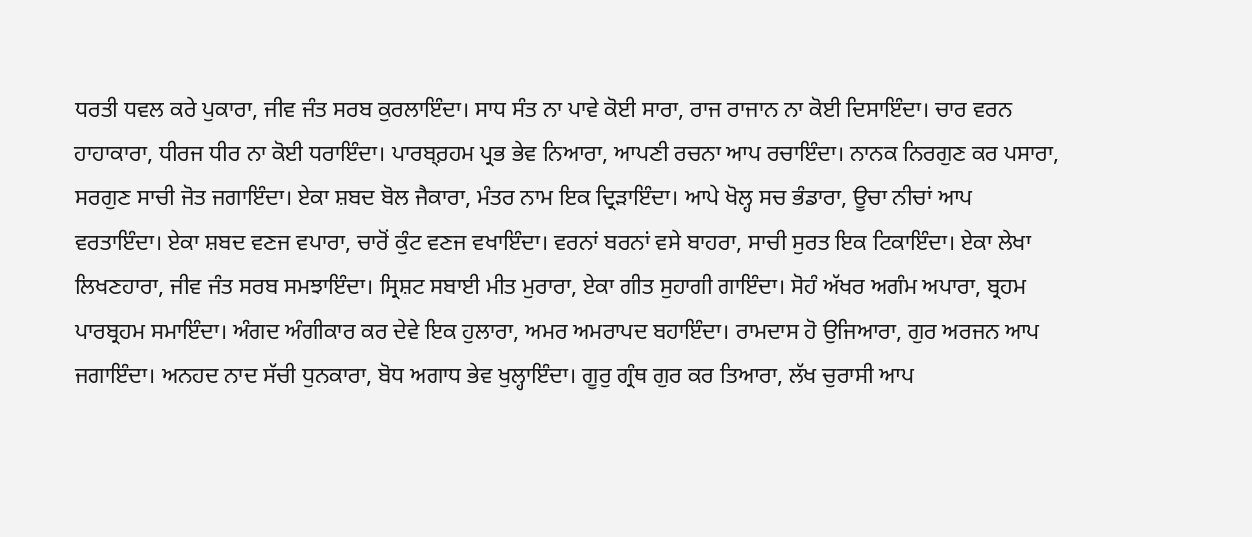ਧਰਤੀ ਧਵਲ ਕਰੇ ਪੁਕਾਰਾ, ਜੀਵ ਜੰਤ ਸਰਬ ਕੁਰਲਾਇੰਦਾ। ਸਾਧ ਸੰਤ ਨਾ ਪਾਵੇ ਕੋਈ ਸਾਰਾ, ਰਾਜ ਰਾਜਾਨ ਨਾ ਕੋਈ ਦਿਸਾਇੰਦਾ। ਚਾਰ ਵਰਨ ਹਾਹਾਕਾਰਾ, ਧੀਰਜ ਧੀਰ ਨਾ ਕੋਈ ਧਰਾਇੰਦਾ। ਪਾਰਬ੍ਰ਼ਹਮ ਪ੍ਰਭ ਭੇਵ ਨਿਆਰਾ, ਆਪਣੀ ਰਚਨਾ ਆਪ ਰਚਾਇੰਦਾ। ਨਾਨਕ ਨਿਰਗੁਣ ਕਰ ਪਸਾਰਾ, ਸਰਗੁਣ ਸਾਚੀ ਜੋਤ ਜਗਾਇੰਦਾ। ਏਕਾ ਸ਼ਬਦ ਬੋਲ ਜੈਕਾਰਾ, ਮੰਤਰ ਨਾਮ ਇਕ ਦ੍ਰਿੜਾਇੰਦਾ। ਆਪੇ ਖੋਲ੍ਹ ਸਚ ਭੰਡਾਰਾ, ਊਚਾ ਨੀਚਾਂ ਆਪ ਵਰਤਾਇੰਦਾ। ਏਕਾ ਸ਼ਬਦ ਵਣਜ ਵਪਾਰਾ, ਚਾਰੋਂ ਕੁੰਟ ਵਣਜ ਵਖਾਇੰਦਾ। ਵਰਨਾਂ ਬਰਨਾਂ ਵਸੇ ਬਾਹਰਾ, ਸਾਚੀ ਸੁਰਤ ਇਕ ਟਿਕਾਇੰਦਾ। ਏਕਾ ਲੇਖਾ ਲਿਖਣਹਾਰਾ, ਜੀਵ ਜੰਤ ਸਰਬ ਸਮਝਾਇੰਦਾ। ਸ੍ਰਿਸ਼ਟ ਸਬਾਈ ਮੀਤ ਮੁਰਾਰਾ, ਏਕਾ ਗੀਤ ਸੁਹਾਗੀ ਗਾਇੰਦਾ। ਸੋਹੰ ਅੱਖਰ ਅਗੰਮ ਅਪਾਰਾ, ਬ੍ਰਹਮ ਪਾਰਬ੍ਰਹਮ ਸਮਾਇੰਦਾ। ਅੰਗਦ ਅੰਗੀਕਾਰ ਕਰ ਦੇਵੇ ਇਕ ਹੁਲਾਰਾ, ਅਮਰ ਅਮਰਾਪਦ ਬਹਾਇੰਦਾ। ਰਾਮਦਾਸ ਹੋ ਉਜਿਆਰਾ, ਗੁਰ ਅਰਜਨ ਆਪ ਜਗਾਇੰਦਾ। ਅਨਹਦ ਨਾਦ ਸੱਚੀ ਧੁਨਕਾਰਾ, ਬੋਧ ਅਗਾਧ ਭੇਵ ਖੁਲ੍ਹਾਇੰਦਾ। ਗੂਰੁ ਗ੍ਰੰਥ ਗੁਰ ਕਰ ਤਿਆਰਾ, ਲੱਖ ਚੁਰਾਸੀ ਆਪ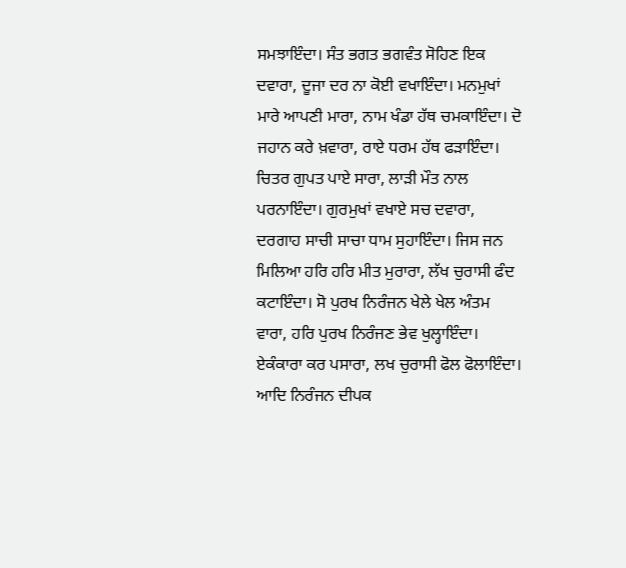ਸਮਝਾਇੰਦਾ। ਸੰਤ ਭਗਤ ਭਗਵੰਤ ਸੋਹਿਣ ਇਕ ਦਵਾਰਾ, ਦੂਜਾ ਦਰ ਨਾ ਕੋਈ ਵਖਾਇੰਦਾ। ਮਨਮੁਖਾਂ ਮਾਰੇ ਆਪਣੀ ਮਾਰਾ, ਨਾਮ ਖੰਡਾ ਹੱਥ ਚਮਕਾਇੰਦਾ। ਦੋ ਜਹਾਨ ਕਰੇ ਖ਼ਵਾਰਾ, ਰਾਏ ਧਰਮ ਹੱਥ ਫੜਾਇੰਦਾ। ਚਿਤਰ ਗੁਪਤ ਪਾਏ ਸਾਰਾ, ਲਾੜੀ ਮੌਤ ਨਾਲ ਪਰਨਾਇੰਦਾ। ਗੁਰਮੁਖਾਂ ਵਖਾਏ ਸਚ ਦਵਾਰਾ, ਦਰਗਾਹ ਸਾਚੀ ਸਾਚਾ ਧਾਮ ਸੁਹਾਇੰਦਾ। ਜਿਸ ਜਨ ਮਿਲਿਆ ਹਰਿ ਹਰਿ ਮੀਤ ਮੁਰਾਰਾ, ਲੱਖ ਚੁਰਾਸੀ ਫੰਦ ਕਟਾਇੰਦਾ। ਸੋ ਪੁਰਖ ਨਿਰੰਜਨ ਖੇਲੇ ਖੇਲ ਅੰਤਮ ਵਾਰਾ, ਹਰਿ ਪੁਰਖ ਨਿਰੰਜਣ ਭੇਵ ਖੁਲ੍ਹਾਇੰਦਾ। ਏਕੰਕਾਰਾ ਕਰ ਪਸਾਰਾ, ਲਖ ਚੁਰਾਸੀ ਫੋਲ ਫੋਲਾਇੰਦਾ। ਆਦਿ ਨਿਰੰਜਨ ਦੀਪਕ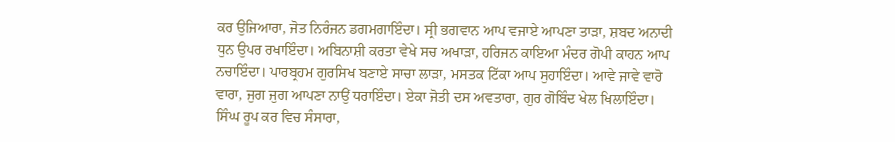ਕਰ ਉਜਿਆਰਾ, ਜੋਤ ਨਿਰੰਜਨ ਡਗਮਗਾਇੰਦਾ। ਸ੍ਰੀ ਭਗਵਾਨ ਆਪ ਵਜਾਏ ਆਪਣਾ ਤਾੜਾ, ਸ਼ਬਦ ਅਨਾਦੀ ਧੁਨ ਉਪਰ ਰਖਾਇੰਦਾ। ਅਬਿਨਾਸ਼ੀ ਕਰਤਾ ਵੇਖੇ ਸਚ ਅਖਾੜਾ, ਹਰਿਜਨ ਕਾਇਆ ਮੰਦਰ ਗੋਪੀ ਕਾਹਨ ਆਪ ਨਚਾਇੰਦਾ। ਪਾਰਬ੍ਰਹਮ ਗੁਰਸਿਖ ਬਣਾਏ ਸਾਚਾ ਲਾੜਾ, ਮਸਤਕ ਟਿੱਕਾ ਆਪ ਸੁਹਾਇੰਦਾ। ਆਵੇ ਜਾਵੇ ਵਾਰੋ ਵਾਰਾ, ਜੁਗ ਜੁਗ ਆਪਣਾ ਨਾਉਂ ਧਰਾਇੰਦਾ। ਏਕਾ ਜੋਤੀ ਦਸ ਅਵਤਾਰਾ, ਗੁਰ ਗੋਬਿੰਦ ਖੇਲ ਖਿਲਾਇੰਦਾ। ਸਿੰਘ ਰੂਪ ਕਰ ਵਿਚ ਸੰਸਾਰਾ,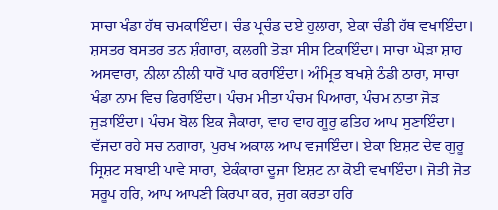ਸਾਚਾ ਖੰਡਾ ਹੱਥ ਚਮਕਾਇੰਦਾ। ਚੰਡ ਪ੍ਰਚੰਡ ਦਏ ਹੁਲਾਰਾ, ਏਕਾ ਚੰਡੀ ਹੱਥ ਵਖਾਇੰਦਾ। ਸ਼ਸਤਰ ਬਸਤਰ ਤਨ ਸ਼ੰਗਾਰਾ, ਕਲਗੀ ਤੋੜਾ ਸੀਸ ਟਿਕਾਇੰਦਾ। ਸਾਚਾ ਘੋੜਾ ਸ਼ਾਹ ਅਸਵਾਰਾ, ਨੀਲਾ ਨੀਲੀ ਧਾਰੋਂ ਪਾਰ ਕਰਾਇੰਦਾ। ਅੰਮ੍ਰਿਤ ਬਖਸ਼ੇ ਠੰਡੀ ਠਾਰਾ, ਸਾਚਾ ਖੰਡਾ ਨਾਮ ਵਿਚ ਫਿਰਾਇੰਦਾ। ਪੰਚਮ ਮੀਤਾ ਪੰਚਮ ਪਿਆਰਾ, ਪੰਚਮ ਨਾਤਾ ਜੋੜ ਜੁੜਾਇੰਦਾ। ਪੰਚਮ ਬੋਲ ਇਕ ਜੈਕਾਰਾ, ਵਾਹ ਵਾਹ ਗੂਰੁ ਫਤਿਹ ਆਪ ਸੁਣਾਇੰਦਾ। ਵੱਜਦਾ ਰਹੇ ਸਚ ਨਗਾਰਾ, ਪੁਰਖ ਅਕਾਲ ਆਪ ਵਜਾਇੰਦਾ। ਏਕਾ ਇਸ਼ਟ ਦੇਵ ਗੁਰੂ ਸ੍ਰਿਸ਼ਟ ਸਬਾਈ ਪਾਵੇ ਸਾਰਾ, ਏਕੰਕਾਰਾ ਦੂਜਾ ਇਸ਼ਟ ਨਾ ਕੋਈ ਵਖਾਇੰਦਾ। ਜੋਤੀ ਜੋਤ ਸਰੂਪ ਹਰਿ, ਆਪ ਆਪਣੀ ਕਿਰਪਾ ਕਰ, ਜੁਗ ਕਰਤਾ ਹਰਿ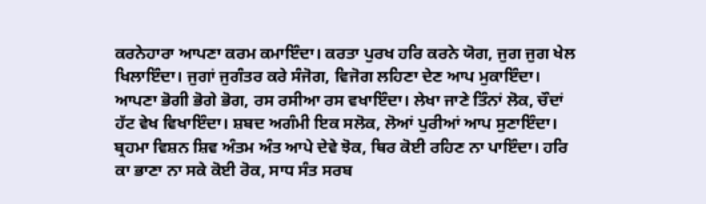ਕਰਨੇਹਾਰਾ ਆਪਣਾ ਕਰਮ ਕਮਾਇੰਦਾ। ਕਰਤਾ ਪੁਰਖ ਹਰਿ ਕਰਨੇ ਯੋਗ, ਜੁਗ ਜੁਗ ਖੇਲ ਖਿਲਾਇੰਦਾ। ਜੁਗਾਂ ਜੁਗੰਤਰ ਕਰੇ ਸੰਜੋਗ, ਵਿਜੋਗ ਲਹਿਣਾ ਦੇਣ ਆਪ ਮੁਕਾਇੰਦਾ। ਆਪਣਾ ਭੋਗੀ ਭੋਗੇ ਭੋਗ, ਰਸ ਰਸੀਆ ਰਸ ਵਖਾਇੰਦਾ। ਲੇਖਾ ਜਾਣੇ ਤਿੰਨਾਂ ਲੋਕ, ਚੌਦਾਂ ਹੱਟ ਵੇਖ ਵਿਖਾਇੰਦਾ। ਸ਼ਬਦ ਅਗੰਮੀ ਇਕ ਸਲੋਕ, ਲੋਆਂ ਪੁਰੀਆਂ ਆਪ ਸੁਣਾਇੰਦਾ। ਬ੍ਰਹਮਾ ਵਿਸ਼ਨ ਸ਼ਿਵ ਅੰਤਮ ਅੰਤ ਆਪੇ ਦੇਵੇ ਝੋਕ, ਥਿਰ ਕੋਈ ਰਹਿਣ ਨਾ ਪਾਇੰਦਾ। ਹਰਿ ਕਾ ਭਾਣਾ ਨਾ ਸਕੇ ਕੋਈ ਰੋਕ, ਸਾਧ ਸੰਤ ਸਰਬ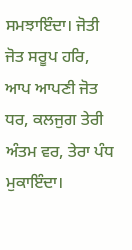ਸਮਝਾਇੰਦਾ। ਜੋਤੀ ਜੋਤ ਸਰੂਪ ਹਰਿ, ਆਪ ਆਪਣੀ ਜੋਤ ਧਰ, ਕਲਜੁਗ ਤੇਰੀ ਅੰਤਮ ਵਰ, ਤੇਰਾ ਪੰਧ ਮੁਕਾਇੰਦਾ।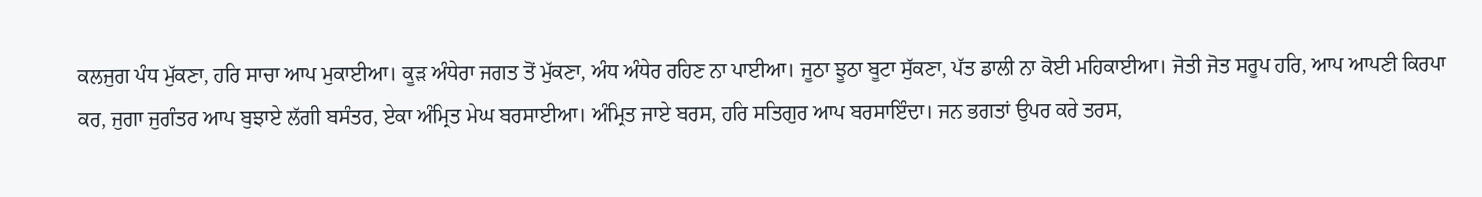ਕਲਜੁਗ ਪੰਧ ਮੁੱਕਣਾ, ਹਰਿ ਸਾਚਾ ਆਪ ਮੁਕਾਈਆ। ਕੂੜ ਅੰਧੇਰਾ ਜਗਤ ਤੋਂ ਮੁੱਕਣਾ, ਅੰਧ ਅੰਧੇਰ ਰਹਿਣ ਨਾ ਪਾਈਆ। ਜੂਠਾ ਝੂਠਾ ਬੂਟਾ ਸੁੱਕਣਾ, ਪੱਤ ਡਾਲੀ ਨਾ ਕੋਈ ਮਹਿਕਾਈਆ। ਜੋਤੀ ਜੋਤ ਸਰੂਪ ਹਰਿ, ਆਪ ਆਪਣੀ ਕਿਰਪਾ ਕਰ, ਜੁਗਾ ਜੁਗੰਤਰ ਆਪ ਬੁਝਾਏ ਲੱਗੀ ਬਸੰਤਰ, ਏਕਾ ਅੰਮ੍ਰਿਤ ਮੇਘ ਬਰਸਾਈਆ। ਅੰਮ੍ਰਿਤ ਜਾਏ ਬਰਸ, ਹਰਿ ਸਤਿਗੁਰ ਆਪ ਬਰਸਾਇੰਦਾ। ਜਨ ਭਗਤਾਂ ਉਪਰ ਕਰੇ ਤਰਸ,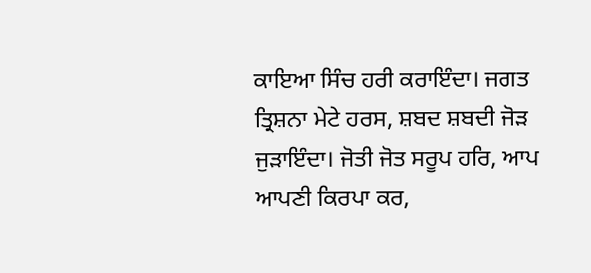ਕਾਇਆ ਸਿੰਚ ਹਰੀ ਕਰਾਇੰਦਾ। ਜਗਤ ਤ੍ਰਿਸ਼ਨਾ ਮੇਟੇ ਹਰਸ, ਸ਼ਬਦ ਸ਼ਬਦੀ ਜੋੜ ਜੁੜਾਇੰਦਾ। ਜੋਤੀ ਜੋਤ ਸਰੂਪ ਹਰਿ, ਆਪ ਆਪਣੀ ਕਿਰਪਾ ਕਰ,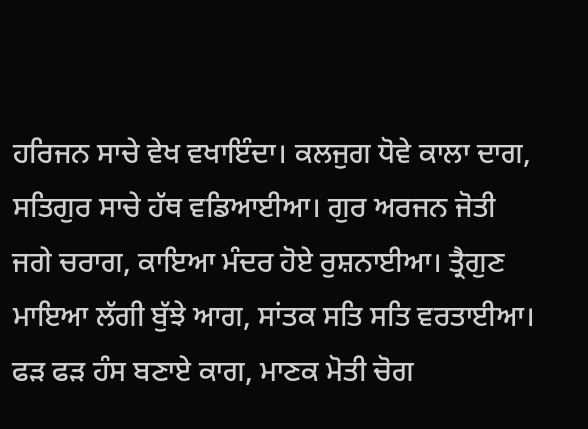ਹਰਿਜਨ ਸਾਚੇ ਵੇਖ ਵਖਾਇੰਦਾ। ਕਲਜੁਗ ਧੋਵੇ ਕਾਲਾ ਦਾਗ, ਸਤਿਗੁਰ ਸਾਚੇ ਹੱਥ ਵਡਿਆਈਆ। ਗੁਰ ਅਰਜਨ ਜੋਤੀ ਜਗੇ ਚਰਾਗ, ਕਾਇਆ ਮੰਦਰ ਹੋਏ ਰੁਸ਼ਨਾਈਆ। ਤ੍ਰੈਗੁਣ ਮਾਇਆ ਲੱਗੀ ਬੁੱਝੇ ਆਗ, ਸਾਂਤਕ ਸਤਿ ਸਤਿ ਵਰਤਾਈਆ। ਫੜ ਫੜ ਹੰਸ ਬਣਾਏ ਕਾਗ, ਮਾਣਕ ਮੋਤੀ ਚੋਗ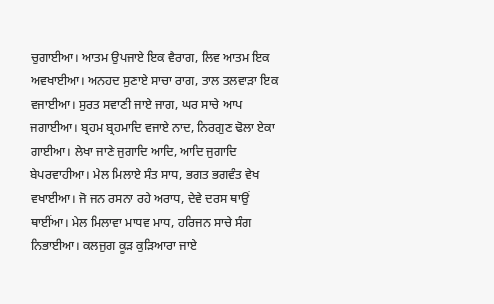ਚੁਗਾਈਆ। ਆਤਮ ਉਪਜਾਏ ਇਕ ਵੈਰਾਗ, ਲਿਵ ਆਤਮ ਇਕ ਅਵਖਾਈਆ। ਅਨਹਦ ਸੁਣਾਏ ਸਾਚਾ ਰਾਗ, ਤਾਲ ਤਲਵਾੜਾ ਇਕ ਵਜਾਈਆ। ਸੁਰਤ ਸਵਾਣੀ ਜਾਏ ਜਾਗ, ਘਰ ਸਾਚੇ ਆਪ ਜਗਾਈਆ। ਬ੍ਰਹਮ ਬ੍ਰਹਮਾਦਿ ਵਜਾਏ ਨਾਦ, ਨਿਰਗੁਣ ਢੋਲਾ ਏਕਾ ਗਾਈਆ। ਲੇਖਾ ਜਾਣੇ ਜੁਗਾਦਿ ਆਦਿ, ਆਦਿ ਜੁਗਾਦਿ ਬੇਪਰਵਾਹੀਆ। ਮੇਲ ਮਿਲਾਏ ਸੰਤ ਸਾਧ, ਭਗਤ ਭਗਵੰਤ ਵੇਖ ਵਖਾਈਆ। ਜੋ ਜਨ ਰਸਨਾ ਰਹੇ ਅਰਾਧ, ਦੇਵੇ ਦਰਸ ਥਾਉਂ ਥਾਈਂਆ। ਮੇਲ ਮਿਲਾਵਾ ਮਾਧਵ ਮਾਧ, ਹਰਿਜਨ ਸਾਚੇ ਸੰਗ ਨਿਭਾਈਆ। ਕਲਜੁਗ ਕੂੜ ਕੁੜਿਆਰਾ ਜਾਏ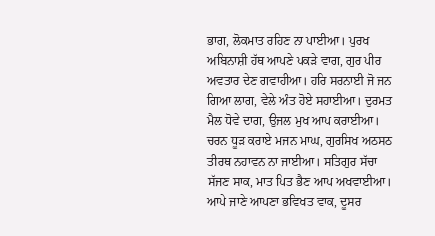ਭਾਗ, ਲੋਕਮਾਤ ਰਹਿਣ ਨਾ ਪਾਈਆ। ਪੁਰਖ ਅਬਿਨਾਸ਼ੀ ਹੱਥ ਆਪਣੇ ਪਕੜੇ ਵਾਗ, ਗੁਰ ਪੀਰ ਅਵਤਾਰ ਦੇਣ ਗਵਾਹੀਆ। ਹਰਿ ਸਰਨਾਈ ਜੋ ਜਨ ਗਿਆ ਲਾਗ, ਵੇਲੇ ਅੰਤ ਹੋਏ ਸਹਾਈਆ। ਦੁਰਮਤ ਮੈਲ ਧੋਵੇ ਦਾਗ, ਉਜਲ ਮੁਖ ਆਪ ਕਰਾਈਆ। ਚਰਨ ਧੂੜ ਕਰਾਏ ਮਜਨ ਮਾਘ, ਗੁਰਸਿਖ ਅਠਸਠ ਤੀਰਥ ਨਹਾਵਨ ਨਾ ਜਾਈਆ। ਸਤਿਗੁਰ ਸੱਚਾ ਸੱਜਣ ਸਾਕ, ਮਾਤ ਪਿਤ ਭੈਣ ਆਪ ਅਖਵਾਈਆ। ਆਪੇ ਜਾਣੇ ਆਪਣਾ ਭਵਿਖਤ ਵਾਕ, ਦੂਸਰ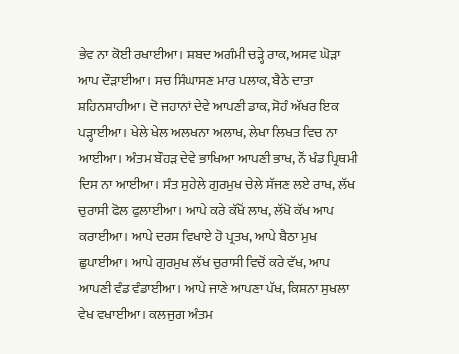ਭੇਵ ਨਾ ਕੋਈ ਰਖਾਈਆ। ਸ਼ਬਦ ਅਗੰਮੀ ਚੜ੍ਹੇ ਰਾਕ, ਅਸਵ ਘੋੜਾ ਆਪ ਦੌੜਾਈਆ। ਸਚ ਸਿੰਘਾਸਣ ਮਾਰ ਪਲਾਕ, ਬੈਠੇ ਦਾਤਾ ਸ਼ਹਿਨਸ਼ਾਹੀਆ। ਦੋ ਜਹਾਨਾਂ ਦੇਵੇ ਆਪਣੀ ਡਾਕ, ਸੋਹੰ ਅੱਖਰ ਇਕ ਪੜ੍ਹਾਈਆ। ਖੇਲੇ ਖੇਲ ਅਲਖਨਾ ਅਲਾਖ, ਲੇਖਾ ਲਿਖਤ ਵਿਚ ਨਾ ਆਈਆ। ਅੰਤਮ ਬੌਹੜ ਦੇਵੇ ਭਾਖਿਆ ਆਪਣੀ ਭਾਖ, ਨੌਂ ਖੰਡ ਪ੍ਰਿਥਮੀ ਦਿਸ ਨਾ ਆਈਆ। ਸੰਤ ਸੁਹੇਲੇ ਗੁਰਮੁਖ ਚੇਲੇ ਸੱਜਣ ਲਏ ਰਾਖ, ਲੱਖ ਚੁਰਾਸੀ ਫੋਲ ਫੁਲਾਈਆ। ਆਪੇ ਕਰੇ ਕੱਖੋਂ ਲਾਖ, ਲੱਖੋ ਕੱਖ ਆਪ ਕਰਾਈਆ। ਆਪੇ ਦਰਸ ਵਿਖਾਏ ਹੋ ਪ੍ਰਤਖ, ਆਪੇ ਬੈਠਾ ਮੁਖ ਛੁਪਾਈਆ। ਆਪੇ ਗੁਰਮੁਖ ਲੱਖ ਚੁਰਾਸੀ ਵਿਚੋਂ ਕਰੇ ਵੱਖ, ਆਪ ਆਪਣੀ ਵੰਡ ਵੰਡਾਈਆ। ਆਪੇ ਜਾਣੇ ਆਪਣਾ ਪੱਖ, ਕਿਸ਼ਨਾ ਸੁਖਲਾ ਵੇਖ ਵਖਾਈਆ। ਕਲਜੁਗ ਅੰਤਮ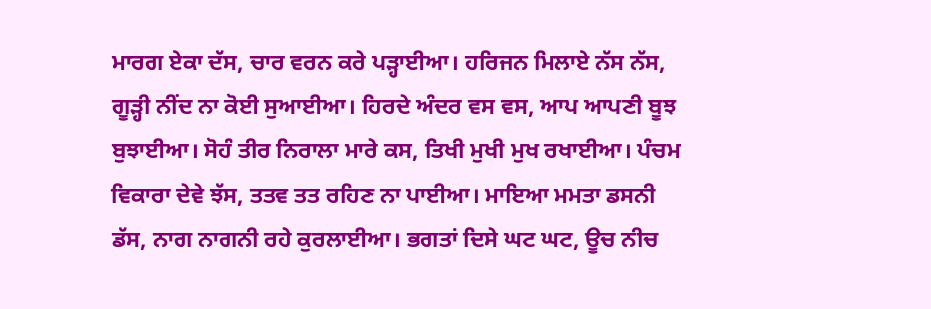ਮਾਰਗ ਏਕਾ ਦੱਸ, ਚਾਰ ਵਰਨ ਕਰੇ ਪੜ੍ਹਾਈਆ। ਹਰਿਜਨ ਮਿਲਾਏ ਨੱਸ ਨੱਸ, ਗੂੜ੍ਹੀ ਨੀਂਦ ਨਾ ਕੋਈ ਸੁਆਈਆ। ਹਿਰਦੇ ਅੰਦਰ ਵਸ ਵਸ, ਆਪ ਆਪਣੀ ਬੂਝ ਬੁਝਾਈਆ। ਸੋਹੰ ਤੀਰ ਨਿਰਾਲਾ ਮਾਰੇ ਕਸ, ਤਿਖੀ ਮੁਖੀ ਮੁਖ ਰਖਾਈਆ। ਪੰਚਮ ਵਿਕਾਰਾ ਦੇਵੇ ਝੱਸ, ਤਤਵ ਤਤ ਰਹਿਣ ਨਾ ਪਾਈਆ। ਮਾਇਆ ਮਮਤਾ ਡਸਨੀ ਡੱਸ, ਨਾਗ ਨਾਗਨੀ ਰਹੇ ਕੁਰਲਾਈਆ। ਭਗਤਾਂ ਦਿਸੇ ਘਟ ਘਟ, ਊਚ ਨੀਚ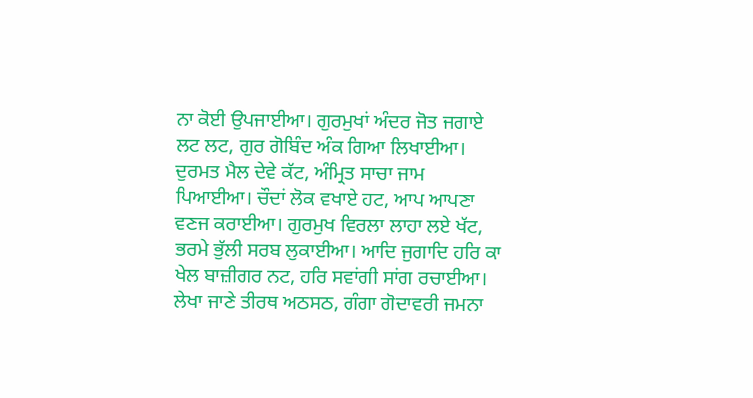ਨਾ ਕੋਈ ਉਪਜਾਈਆ। ਗੁਰਮੁਖਾਂ ਅੰਦਰ ਜੋਤ ਜਗਾਏ ਲਟ ਲਟ, ਗੁਰ ਗੋਬਿੰਦ ਅੰਕ ਗਿਆ ਲਿਖਾਈਆ। ਦੁਰਮਤ ਮੈਲ ਦੇਵੇ ਕੱਟ, ਅੰਮ੍ਰਿਤ ਸਾਚਾ ਜਾਮ ਪਿਆਈਆ। ਚੌਦਾਂ ਲੋਕ ਵਖਾਏ ਹਟ, ਆਪ ਆਪਣਾ ਵਣਜ ਕਰਾਈਆ। ਗੁਰਮੁਖ ਵਿਰਲਾ ਲਾਹਾ ਲਏ ਖੱਟ, ਭਰਮੇ ਭੁੱਲੀ ਸਰਬ ਲੁਕਾਈਆ। ਆਦਿ ਜੁਗਾਦਿ ਹਰਿ ਕਾ ਖੇਲ ਬਾਜ਼ੀਗਰ ਨਟ, ਹਰਿ ਸਵਾਂਗੀ ਸਾਂਗ ਰਚਾਈਆ। ਲੇਖਾ ਜਾਣੇ ਤੀਰਥ ਅਠਸਠ, ਗੰਗਾ ਗੋਦਾਵਰੀ ਜਮਨਾ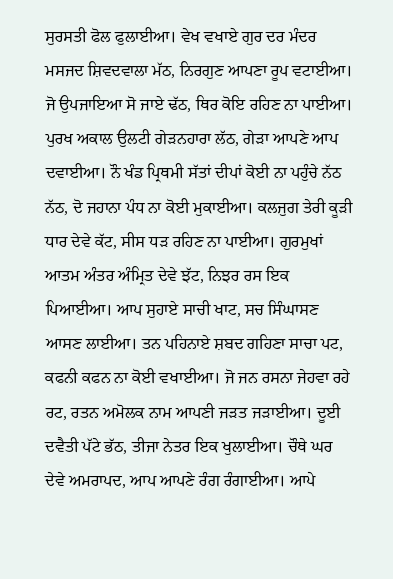ਸੁਰਸਤੀ ਫੋਲ ਫੁਲਾਈਆ। ਵੇਖ ਵਖਾਏ ਗੁਰ ਦਰ ਮੰਦਰ ਮਸਜਦ ਸ਼ਿਵਦਵਾਲਾ ਮੱਠ, ਨਿਰਗੁਣ ਆਪਣਾ ਰੂਪ ਵਟਾਈਆ। ਜੋ ਉਪਜਾਇਆ ਸੋ ਜਾਏ ਢੱਠ, ਥਿਰ ਕੋਇ ਰਹਿਣ ਨਾ ਪਾਈਆ। ਪੁਰਖ ਅਕਾਲ ਉਲਟੀ ਗੇੜਨਹਾਰਾ ਲੱਠ, ਗੇੜਾ ਆਪਣੇ ਆਪ ਦਵਾਈਆ। ਨੌ ਖੰਡ ਪ੍ਰਿਥਮੀ ਸੱਤਾਂ ਦੀਪਾਂ ਕੋਈ ਨਾ ਪਹੁੰਚੇ ਨੱਠ ਨੱਠ, ਦੋ ਜਹਾਨਾ ਪੰਧ ਨਾ ਕੋਈ ਮੁਕਾਈਆ। ਕਲਜੁਗ ਤੇਰੀ ਕੂੜੀ ਧਾਰ ਦੇਵੇ ਕੱਟ, ਸੀਸ ਧੜ ਰਹਿਣ ਨਾ ਪਾਈਆ। ਗੁਰਮੁਖਾਂ ਆਤਮ ਅੰਤਰ ਅੰਮ੍ਰਿਤ ਦੇਵੇ ਝੱਟ, ਨਿਝਰ ਰਸ ਇਕ ਪਿਆਈਆ। ਆਪ ਸੁਹਾਏ ਸਾਚੀ ਖਾਟ, ਸਚ ਸਿੰਘਾਸਣ ਆਸਣ ਲਾਈਆ। ਤਨ ਪਹਿਨਾਏ ਸ਼ਬਦ ਗਹਿਣਾ ਸਾਚਾ ਪਟ, ਕਫਨੀ ਕਫਨ ਨਾ ਕੋਈ ਵਖਾਈਆ। ਜੋ ਜਨ ਰਸਨਾ ਜੇਹਵਾ ਰਹੇ ਰਟ, ਰਤਨ ਅਮੋਲਕ ਨਾਮ ਆਪਣੀ ਜੜਤ ਜੜਾਈਆ। ਦੂਈ ਦਵੈਤੀ ਪੱਟੇ ਭੱਠ, ਤੀਜਾ ਨੇਤਰ ਇਕ ਖੁਲਾਈਆ। ਚੌਥੇ ਘਰ ਦੇਵੇ ਅਮਰਾਪਦ, ਆਪ ਆਪਣੇ ਰੰਗ ਰੰਗਾਈਆ। ਆਪੇ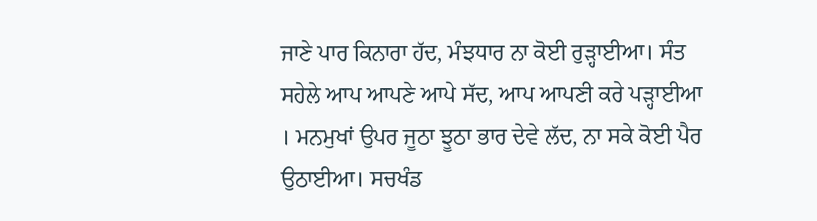ਜਾਣੇ ਪਾਰ ਕਿਨਾਰਾ ਹੱਦ, ਮੰਝਧਾਰ ਨਾ ਕੋਈ ਰੁੜ੍ਹਾਈਆ। ਸੰਤ ਸਹੇਲੇ ਆਪ ਆਪਣੇ ਆਪੇ ਸੱਦ, ਆਪ ਆਪਣੀ ਕਰੇ ਪੜ੍ਹਾਈਆ । ਮਨਮੁਖਾਂ ਉਪਰ ਜੂਠਾ ਝੂਠਾ ਭਾਰ ਦੇਵੇ ਲੱਦ, ਨਾ ਸਕੇ ਕੋਈ ਪੈਰ ਉਠਾਈਆ। ਸਚਖੰਡ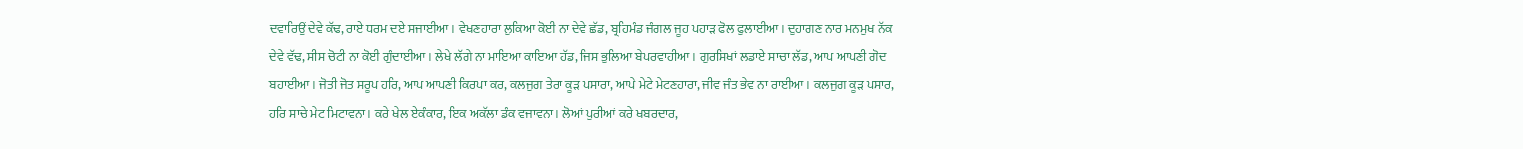ਦਵਾਰਿਉਂ ਦੇਵੇ ਕੱਢ, ਰਾਏ ਧਰਮ ਦਏ ਸਜਾਈਆ । ਵੇਖਣਹਾਰਾ ਲੁਕਿਆ ਕੋਈ ਨਾ ਦੇਵੇ ਛੱਡ, ਬ੍ਰਹਿਮੰਡ ਜੰਗਲ ਜੂਹ ਪਹਾੜ ਫੋਲ ਫੁਲਾਈਆ। ਦੁਹਾਗਣ ਨਾਰ ਮਨਮੁਖ ਨੱਕ ਦੇਵੇ ਵੱਢ, ਸੀਸ ਚੋਟੀ ਨਾ ਕੋਈ ਗੁੰਦਾਈਆ। ਲੇਖੇ ਲੱਗੇ ਨਾ ਮਾਇਆ ਕਾਇਆ ਹੱਡ, ਜਿਸ ਭੁਲਿਆ ਬੇਪਰਵਾਹੀਆ। ਗੁਰਸਿਖਾਂ ਲਡਾਏ ਸਾਚਾ ਲੱਡ, ਆਪ ਆਪਣੀ ਗੋਦ ਬਹਾਈਆ। ਜੋਤੀ ਜੋਤ ਸਰੂਪ ਹਰਿ, ਆਪ ਆਪਣੀ ਕਿਰਪਾ ਕਰ, ਕਲਜੁਗ ਤੇਰਾ ਕੂੜ ਪਸਾਰਾ, ਆਪੇ ਮੇਟੇ ਮੇਟਣਹਾਰਾ, ਜੀਵ ਜੰਤ ਭੇਵ ਨਾ ਰਾਈਆ। ਕਲਜੁਗ ਕੂੜ ਪਸਾਰ, ਹਰਿ ਸਾਚੇ ਮੇਟ ਮਿਟਾਵਨਾ। ਕਰੇ ਖੇਲ ਏਕੰਕਾਰ, ਇਕ ਅਕੱਲਾ ਡੰਕ ਵਜਾਵਨਾ। ਲੋਆਂ ਪੁਰੀਆਂ ਕਰੇ ਖਬਰਦਾਰ,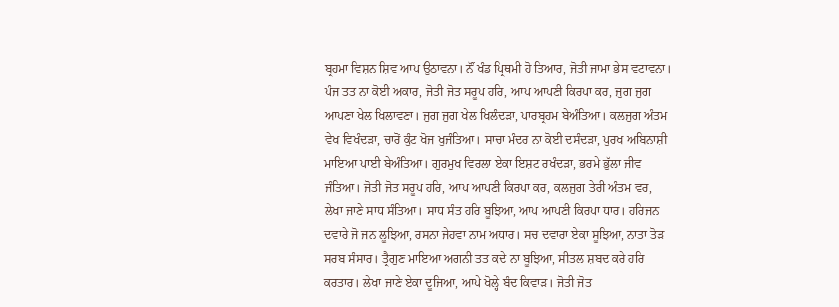ਬ੍ਰਹਮਾ ਵਿਸ਼ਨ ਸ਼ਿਵ ਆਪ ਉਠਾਵਨਾ। ਨੌਂ ਖੰਡ ਪ੍ਰਿਥਮੀ ਹੋ ਤਿਆਰ, ਜੋਤੀ ਜਾਮਾ ਭੇਸ ਵਟਾਵਨਾ। ਪੰਜ ਤਤ ਨਾ ਕੋਈ ਅਕਾਰ, ਜੋਤੀ ਜੋਤ ਸਰੂਪ ਹਰਿ, ਆਪ ਆਪਣੀ ਕਿਰਪਾ ਕਰ, ਜੁਗ ਜੁਗ ਆਪਣਾ ਖੇਲ ਖਿਲਾਵਣਾ। ਜੁਗ ਜੁਗ ਖੇਲ ਖਿਲੰਦੜਾ, ਪਾਰਬ੍ਰਹਮ ਬੇਅੰਤਿਆ। ਕਲਜੁਗ ਅੰਤਮ ਵੇਖ ਵਿਖੰਦੜਾ, ਚਾਰੋਂ ਕੁੰਟ ਖੋਜ ਖੁਜੰਤਿਆ। ਸਾਚਾ ਮੰਦਰ ਨਾ ਕੋਈ ਦਸੰਦੜਾ, ਪੁਰਖ ਅਬਿਨਾਸ਼ੀ ਮਾਇਆ ਪਾਈ ਬੇਅੰਤਿਆ। ਗੁਰਮੁਖ ਵਿਰਲਾ ਏਕਾ ਇਸ਼ਟ ਰਖੰਦੜਾ, ਭਰਮੇ ਭੁੱਲਾ ਜੀਵ ਜੰਤਿਆ। ਜੋਤੀ ਜੋਤ ਸਰੂਪ ਹਰਿ, ਆਪ ਆਪਣੀ ਕਿਰਪਾ ਕਰ, ਕਲਜੁਗ ਤੇਰੀ ਅੰਤਮ ਵਰ, ਲੇਖਾ ਜਾਣੇ ਸਾਧ ਸੰਤਿਆ। ਸਾਧ ਸੰਤ ਹਰਿ ਬੂਝਿਆ, ਆਪ ਆਪਣੀ ਕਿਰਪਾ ਧਾਰ। ਹਰਿਜਨ ਦਵਾਰੇ ਜੋ ਜਨ ਲੂਝਿਆ, ਰਸਨਾ ਜੇਹਵਾ ਨਾਮ ਅਧਾਰ। ਸਚ ਦਵਾਰਾ ਏਕਾ ਸੂਝਿਆ, ਨਾਤਾ ਤੋੜ ਸਰਬ ਸੰਸਾਰ। ਤ੍ਰੈਗੁਣ ਮਾਇਆ ਅਗਨੀ ਤਤ ਕਦੇ ਨਾ ਬੂਝਿਆ, ਸੀਤਲ ਸ਼ਬਦ ਕਰੇ ਹਰਿ ਕਰਤਾਰ। ਲੇਖਾ ਜਾਣੇ ਏਕਾ ਦੂਜਿਆ, ਆਪੇ ਖੋਲ੍ਹੇ ਬੰਦ ਕਿਵਾੜ। ਜੋਤੀ ਜੋਤ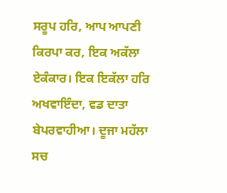ਸਰੂਪ ਹਰਿ, ਆਪ ਆਪਣੀ ਕਿਰਪਾ ਕਰ, ਇਕ ਅਕੱਲਾ ਏਕੰਕਾਰ। ਇਕ ਇਕੱਲਾ ਹਰਿ ਅਖਵਾਇੰਦਾ, ਵਡ ਦਾਤਾ ਬੇਪਰਵਾਹੀਆ। ਦੂਜਾ ਮਹੱਲਾ ਸਚ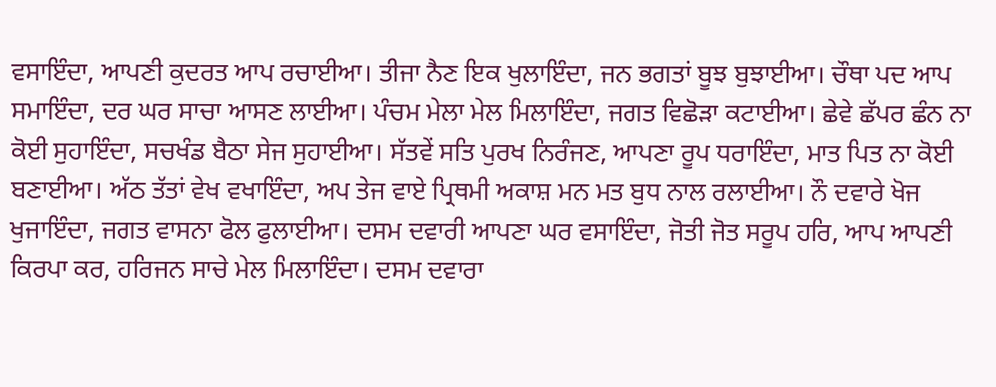ਵਸਾਇੰਦਾ, ਆਪਣੀ ਕੁਦਰਤ ਆਪ ਰਚਾਈਆ। ਤੀਜਾ ਨੈਣ ਇਕ ਖੁਲਾਇੰਦਾ, ਜਨ ਭਗਤਾਂ ਬੂਝ ਬੁਝਾਈਆ। ਚੌਥਾ ਪਦ ਆਪ ਸਮਾਇੰਦਾ, ਦਰ ਘਰ ਸਾਚਾ ਆਸਣ ਲਾਈਆ। ਪੰਚਮ ਮੇਲਾ ਮੇਲ ਮਿਲਾਇੰਦਾ, ਜਗਤ ਵਿਛੋੜਾ ਕਟਾਈਆ। ਛੇਵੇ ਛੱਪਰ ਛੰਨ ਨਾ ਕੋਈ ਸੁਹਾਇੰਦਾ, ਸਚਖੰਡ ਬੈਠਾ ਸੇਜ ਸੁਹਾਈਆ। ਸੱਤਵੇਂ ਸਤਿ ਪੁਰਖ ਨਿਰੰਜਣ, ਆਪਣਾ ਰੂਪ ਧਰਾਇੰਦਾ, ਮਾਤ ਪਿਤ ਨਾ ਕੋਈ ਬਣਾਈਆ। ਅੱਠ ਤੱਤਾਂ ਵੇਖ ਵਖਾਇੰਦਾ, ਅਪ ਤੇਜ ਵਾਏ ਪ੍ਰਿਥਮੀ ਅਕਾਸ਼ ਮਨ ਮਤ ਬੁਧ ਨਾਲ ਰਲਾਈਆ। ਨੌ ਦਵਾਰੇ ਖੋਜ ਖੁਜਾਇੰਦਾ, ਜਗਤ ਵਾਸਨਾ ਫੋਲ ਫੁਲਾਈਆ। ਦਸਮ ਦਵਾਰੀ ਆਪਣਾ ਘਰ ਵਸਾਇੰਦਾ, ਜੋਤੀ ਜੋਤ ਸਰੂਪ ਹਰਿ, ਆਪ ਆਪਣੀ ਕਿਰਪਾ ਕਰ, ਹਰਿਜਨ ਸਾਚੇ ਮੇਲ ਮਿਲਾਇੰਦਾ। ਦਸਮ ਦਵਾਰਾ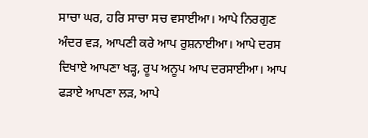ਸਾਚਾ ਘਰ, ਹਰਿ ਸਾਚਾ ਸਚ ਵਸਾਈਆ। ਆਪੇ ਨਿਰਗੁਣ ਅੰਦਰ ਵੜ, ਆਪਣੀ ਕਰੇ ਆਪ ਰੁਸ਼ਨਾਈਆ। ਆਪੇ ਦਰਸ ਦਿਖਾਏ ਆਪਣਾ ਖੜ੍ਹ, ਰੂਪ ਅਨੂਪ ਆਪ ਦਰਸਾਈਆ। ਆਪ ਫੜਾਏ ਆਪਣਾ ਲੜ, ਆਪੇ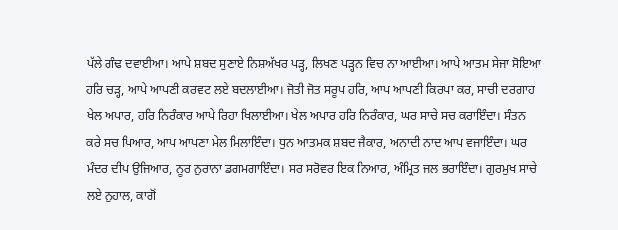ਪੱਲੇ ਗੰਢ ਦਵਾਈਆ। ਆਪੇ ਸ਼ਬਦ ਸੁਣਾਏ ਨਿਸ਼ਅੱਖਰ ਪੜ੍ਹ, ਲਿਖਣ ਪੜ੍ਹਨ ਵਿਚ ਨਾ ਆਈਆ। ਆਪੇ ਆਤਮ ਸੇਜਾ ਸੋਇਆ ਹਰਿ ਚੜ੍ਹ, ਆਪੇ ਆਪਣੀ ਕਰਵਟ ਲਏ ਬਦਲਾਈਆ। ਜੋਤੀ ਜੋਤ ਸਰੂਪ ਹਰਿ, ਆਪ ਆਪਣੀ ਕਿਰਪਾ ਕਰ, ਸਾਚੀ ਦਰਗਾਹ ਖੇਲ ਅਪਾਰ, ਹਰਿ ਨਿਰੰਕਾਰ ਆਪੇ ਰਿਹਾ ਖਿਲਾਈਆ। ਖੇਲ ਅਪਾਰ ਹਰਿ ਨਿਰੰਕਾਰ, ਘਰ ਸਾਚੇ ਸਚ ਕਰਾਇੰਦਾ। ਸੰਤਨ ਕਰੇ ਸਚ ਪਿਆਰ, ਆਪ ਆਪਣਾ ਮੇਲ ਮਿਲਾਇੰਦਾ। ਧੁਨ ਆਤਮਕ ਸ਼ਬਦ ਜੈਕਾਰ, ਅਨਾਦੀ ਨਾਦ ਆਪ ਵਜਾਇੰਦਾ। ਘਰ ਮੰਦਰ ਦੀਪ ਉਜਿਆਰ, ਨੂਰ ਨੁਰਾਨਾ ਡਗਮਗਾਇੰਦਾ। ਸਰ ਸਰੋਵਰ ਇਕ ਨਿਆਰ, ਅੰਮ੍ਰਿਤ ਜਲ ਭਰਾਇੰਦਾ। ਗੁਰਮੁਖ ਸਾਚੇ ਲਏ ਨੁਹਾਲ, ਕਾਗੋਂ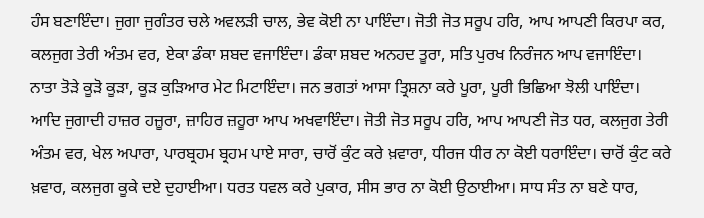ਹੰਸ ਬਣਾਇੰਦਾ। ਜੁਗਾ ਜੁਗੰਤਰ ਚਲੇ ਅਵਲੜੀ ਚਾਲ, ਭੇਵ ਕੋਈ ਨਾ ਪਾਇੰਦਾ। ਜੋਤੀ ਜੋਤ ਸਰੂਪ ਹਰਿ, ਆਪ ਆਪਣੀ ਕਿਰਪਾ ਕਰ, ਕਲਜੁਗ ਤੇਰੀ ਅੰਤਮ ਵਰ, ਏਕਾ ਡੰਕਾ ਸ਼ਬਦ ਵਜਾਇੰਦਾ। ਡੰਕਾ ਸ਼ਬਦ ਅਨਹਦ ਤੂਰਾ, ਸਤਿ ਪੁਰਖ ਨਿਰੰਜਨ ਆਪ ਵਜਾਇੰਦਾ। ਨਾਤਾ ਤੋੜੇ ਕੂੜੋ ਕੂੜਾ, ਕੂੜ ਕੁੜਿਆਰ ਮੇਟ ਮਿਟਾਇੰਦਾ। ਜਨ ਭਗਤਾਂ ਆਸਾ ਤ੍ਰਿਸ਼ਨਾ ਕਰੇ ਪੂਰਾ, ਪੂਰੀ ਭਿਛਿਆ ਝੋਲੀ ਪਾਇੰਦਾ। ਆਦਿ ਜੁਗਾਦੀ ਹਾਜ਼ਰ ਹਜ਼ੂਰਾ, ਜ਼ਾਹਿਰ ਜ਼ਹੂਰਾ ਆਪ ਅਖਵਾਇੰਦਾ। ਜੋਤੀ ਜੋਤ ਸਰੂਪ ਹਰਿ, ਆਪ ਆਪਣੀ ਜੋਤ ਧਰ, ਕਲਜੁਗ ਤੇਰੀ ਅੰਤਮ ਵਰ, ਖੇਲ ਅਪਾਰਾ, ਪਾਰਬ੍ਰਹਮ ਬ੍ਰਹਮ ਪਾਏ ਸਾਰਾ, ਚਾਰੋਂ ਕੁੰਟ ਕਰੇ ਖ਼ਵਾਰਾ, ਧੀਰਜ ਧੀਰ ਨਾ ਕੋਈ ਧਰਾਇੰਦਾ। ਚਾਰੋਂ ਕੁੰਟ ਕਰੇ ਖ਼ਵਾਰ, ਕਲਜੁਗ ਕੂਕੇ ਦਏ ਦੁਹਾਈਆ। ਧਰਤ ਧਵਲ ਕਰੇ ਪੁਕਾਰ, ਸੀਸ ਭਾਰ ਨਾ ਕੋਈ ਉਠਾਈਆ। ਸਾਧ ਸੰਤ ਨਾ ਬਣੇ ਧਾਰ,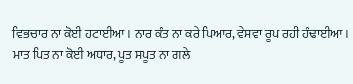ਵਿਭਚਾਰ ਨਾ ਕੋਈ ਹਟਾਈਆ। ਨਾਰ ਕੰਤ ਨਾ ਕਰੇ ਪਿਆਰ, ਵੇਸਵਾ ਰੂਪ ਰਹੀ ਹੰਢਾਈਆ। ਮਾਤ ਪਿਤ ਨਾ ਕੋਈ ਅਧਾਰ, ਪੂਤ ਸਪੂਤ ਨਾ ਗਲੇ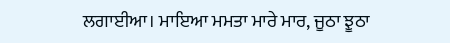ਲਗਾਈਆ। ਮਾਇਆ ਮਮਤਾ ਮਾਰੇ ਮਾਰ, ਜੂਠਾ ਝੂਠਾ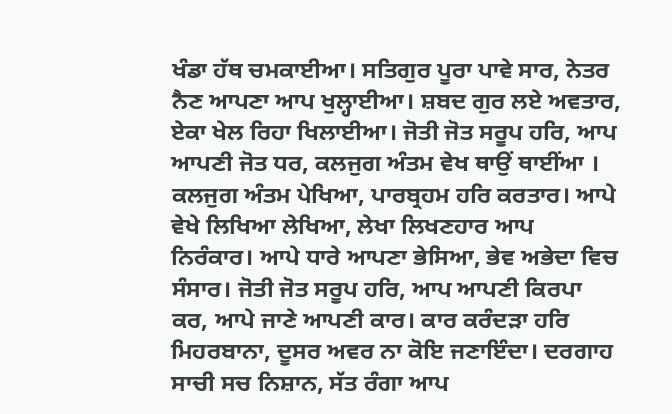ਖੰਡਾ ਹੱਥ ਚਮਕਾਈਆ। ਸਤਿਗੁਰ ਪੂਰਾ ਪਾਵੇ ਸਾਰ, ਨੇਤਰ ਨੈਣ ਆਪਣਾ ਆਪ ਖੁਲ੍ਹਾਈਆ। ਸ਼ਬਦ ਗੁਰ ਲਏ ਅਵਤਾਰ, ਏਕਾ ਖੇਲ ਰਿਹਾ ਖਿਲਾਈਆ। ਜੋਤੀ ਜੋਤ ਸਰੂਪ ਹਰਿ, ਆਪ ਆਪਣੀ ਜੋਤ ਧਰ, ਕਲਜੁਗ ਅੰਤਮ ਵੇਖ ਥਾਉਂ ਥਾਈਂਆ । ਕਲਜੁਗ ਅੰਤਮ ਪੇਖਿਆ, ਪਾਰਬ੍ਰਹਮ ਹਰਿ ਕਰਤਾਰ। ਆਪੇ ਵੇਖੇ ਲਿਖਿਆ ਲੇਖਿਆ, ਲੇਖਾ ਲਿਖਣਹਾਰ ਆਪ ਨਿਰੰਕਾਰ। ਆਪੇ ਧਾਰੇ ਆਪਣਾ ਭੇਸਿਆ, ਭੇਵ ਅਭੇਦਾ ਵਿਚ ਸੰਸਾਰ। ਜੋਤੀ ਜੋਤ ਸਰੂਪ ਹਰਿ, ਆਪ ਆਪਣੀ ਕਿਰਪਾ ਕਰ, ਆਪੇ ਜਾਣੇ ਆਪਣੀ ਕਾਰ। ਕਾਰ ਕਰੰਦੜਾ ਹਰਿ ਮਿਹਰਬਾਨਾ, ਦੂਸਰ ਅਵਰ ਨਾ ਕੋਇ ਜਣਾਇੰਦਾ। ਦਰਗਾਹ ਸਾਚੀ ਸਚ ਨਿਸ਼ਾਨ, ਸੱਤ ਰੰਗਾ ਆਪ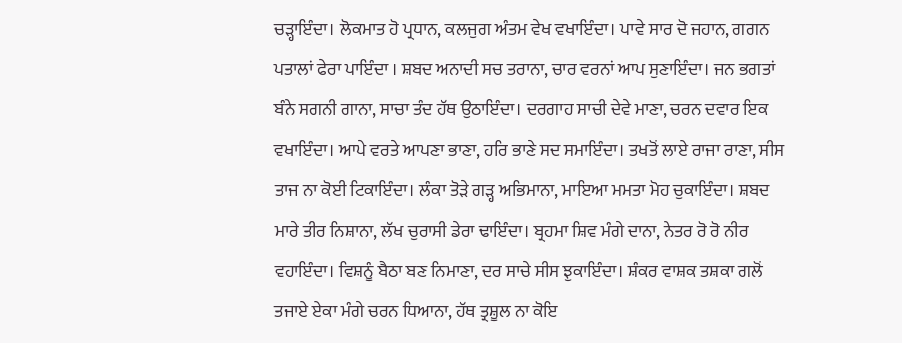ਚੜ੍ਹਾਇੰਦਾ। ਲੋਕਮਾਤ ਹੋ ਪ੍ਰਧਾਨ, ਕਲਜੁਗ ਅੰਤਮ ਵੇਖ ਵਖਾਇੰਦਾ। ਪਾਵੇ ਸਾਰ ਦੋ ਜਹਾਨ, ਗਗਨ ਪਤਾਲਾਂ ਫੇਰਾ ਪਾਇੰਦਾ । ਸ਼ਬਦ ਅਨਾਦੀ ਸਚ ਤਰਾਨਾ, ਚਾਰ ਵਰਨਾਂ ਆਪ ਸੁਣਾਇੰਦਾ। ਜਨ ਭਗਤਾਂ ਬੰਨੇ ਸਗਨੀ ਗਾਨਾ, ਸਾਚਾ ਤੰਦ ਹੱਥ ਉਠਾਇੰਦਾ। ਦਰਗਾਹ ਸਾਚੀ ਦੇਵੇ ਮਾਣਾ, ਚਰਨ ਦਵਾਰ ਇਕ ਵਖਾਇੰਦਾ। ਆਪੇ ਵਰਤੇ ਆਪਣਾ ਭਾਣਾ, ਹਰਿ ਭਾਣੇ ਸਦ ਸਮਾਇੰਦਾ। ਤਖਤੋਂ ਲਾਏ ਰਾਜਾ ਰਾਣਾ, ਸੀਸ ਤਾਜ ਨਾ ਕੋਈ ਟਿਕਾਇੰਦਾ। ਲੰਕਾ ਤੋੜੇ ਗੜ੍ਹ ਅਭਿਮਾਨਾ, ਮਾਇਆ ਮਮਤਾ ਮੋਹ ਚੁਕਾਇੰਦਾ। ਸ਼ਬਦ ਮਾਰੇ ਤੀਰ ਨਿਸ਼ਾਨਾ, ਲੱਖ ਚੁਰਾਸੀ ਡੇਰਾ ਢਾਇੰਦਾ। ਬ੍ਰਹਮਾ ਸ਼ਿਵ ਮੰਗੇ ਦਾਨਾ, ਨੇਤਰ ਰੋ ਰੋ ਨੀਰ ਵਹਾਇੰਦਾ। ਵਿਸ਼ਨੂੰ ਬੈਠਾ ਬਣ ਨਿਮਾਣਾ, ਦਰ ਸਾਚੇ ਸੀਸ ਝੁਕਾਇੰਦਾ। ਸ਼ੰਕਰ ਵਾਸ਼ਕ ਤਸ਼ਕਾ ਗਲੋਂ ਤਜਾਏ ਏਕਾ ਮੰਗੇ ਚਰਨ ਧਿਆਨਾ, ਹੱਥ ਤ੍ਰਸ਼ੂਲ ਨਾ ਕੋਇ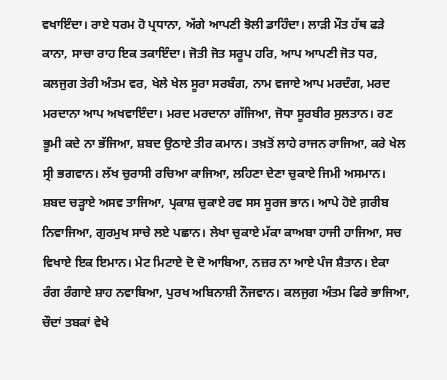ਵਖਾਇੰਦਾ। ਰਾਏ ਧਰਮ ਹੋ ਪ੍ਰਧਾਨਾ, ਅੱਗੇ ਆਪਣੀ ਝੋਲੀ ਡਾਹਿੰਦਾ। ਲਾੜੀ ਮੌਤ ਹੱਥ ਫੜੇ ਕਾਨਾ, ਸਾਚਾ ਰਾਹ ਇਕ ਤਕਾਇੰਦਾ। ਜੋਤੀ ਜੋਤ ਸਰੂਪ ਹਰਿ, ਆਪ ਆਪਣੀ ਜੋਤ ਧਰ, ਕਲਜੁਗ ਤੇਰੀ ਅੰਤਮ ਵਰ, ਖੇਲੇ ਖੇਲ ਸੂਰਾ ਸਰਬੰਗ, ਨਾਮ ਵਜਾਏ ਆਪ ਮਰਦੰਗ, ਮਰਦ ਮਰਦਾਨਾ ਆਪ ਅਖਵਾਇੰਦਾ। ਮਰਦ ਮਰਦਾਨਾ ਗੱਜਿਆ, ਜੋਧਾ ਸੂਰਬੀਰ ਸੁਲਤਾਨ। ਰਣ ਭੂਮੀ ਕਦੇ ਨਾ ਭੱਜਿਆ, ਸ਼ਬਦ ਉਠਾਏ ਤੀਰ ਕਮਾਨ। ਤਖ਼ਤੋਂ ਲਾਹੇ ਰਾਜਨ ਰਾਜਿਆ, ਕਰੇ ਖੇਲ ਸ੍ਰੀ ਭਗਵਾਨ। ਲੱਖ ਚੁਰਾਸੀ ਰਚਿਆ ਕਾਜਿਆ, ਲਹਿਣਾ ਦੇਣਾ ਚੁਕਾਏ ਜਿਮੀ ਅਸਮਾਨ। ਸ਼ਬਦ ਚੜ੍ਹਾਏ ਅਸਵ ਤਾਜਿਆ, ਪ੍ਰਕਾਸ਼ ਚੁਕਾਏ ਰਵ ਸਸ ਸੂਰਜ ਭਾਨ। ਆਪੇ ਹੋਏ ਗ਼ਰੀਬ ਨਿਵਾਜਿਆ, ਗੁਰਮੁਖ ਸਾਚੇ ਲਏ ਪਛਾਨ। ਲੇਖਾ ਚੁਕਾਏ ਮੱਕਾ ਕਾਅਬਾ ਹਾਜੀ ਹਾਜਿਆ, ਸਚ ਵਿਖਾਏ ਇਕ ਇਮਾਨ। ਮੇਟ ਮਿਟਾਏ ਦੋ ਦੋ ਆਬਿਆ, ਨਜ਼ਰ ਨਾ ਆਏ ਪੰਜ ਸ਼ੈਤਾਨ। ਏਕਾ ਰੰਗ ਰੰਗਾਏ ਸ਼ਾਹ ਨਵਾਬਿਆ, ਪੁਰਖ ਅਬਿਨਾਸ਼ੀ ਨੌਜਵਾਨ। ਕਲਜੁਗ ਅੰਤਮ ਫਿਰੇ ਭਾਜਿਆ, ਚੌਦਾਂ ਤਬਕਾਂ ਵੇਖੇ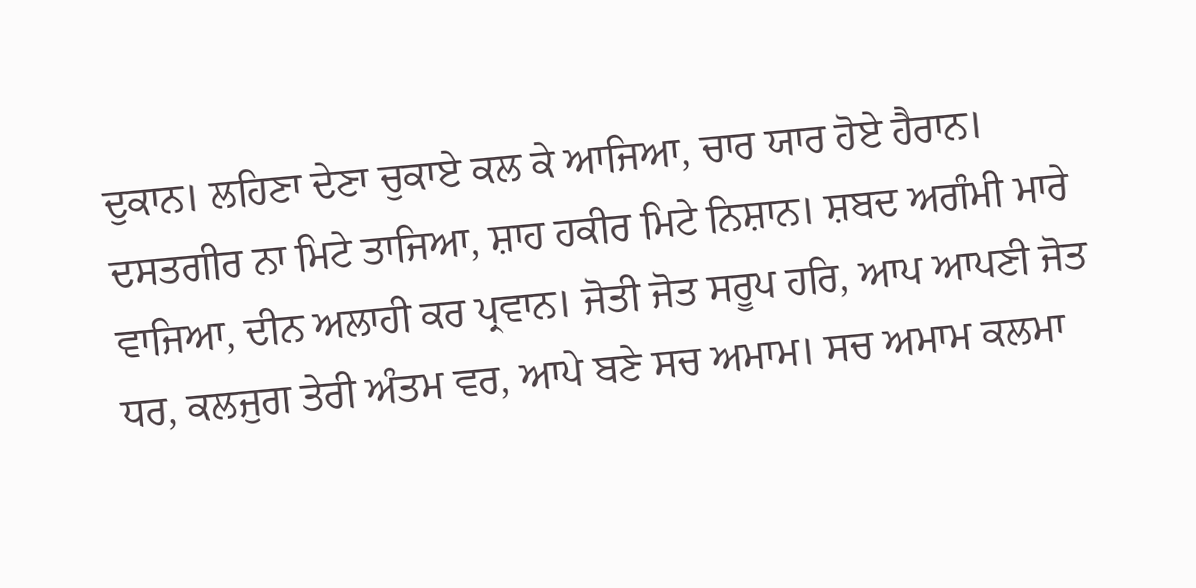ਦੁਕਾਨ। ਲਹਿਣਾ ਦੇਣਾ ਚੁਕਾਏ ਕਲ ਕੇ ਆਜਿਆ, ਚਾਰ ਯਾਰ ਹੋਏ ਹੈਰਾਨ। ਦਸਤਗੀਰ ਨਾ ਮਿਟੇ ਤਾਜਿਆ, ਸ਼ਾਹ ਹਕੀਰ ਮਿਟੇ ਨਿਸ਼ਾਨ। ਸ਼ਬਦ ਅਗੰਮੀ ਮਾਰੇ ਵਾਜਿਆ, ਦੀਨ ਅਲਾਹੀ ਕਰ ਪ੍ਰਵਾਨ। ਜੋਤੀ ਜੋਤ ਸਰੂਪ ਹਰਿ, ਆਪ ਆਪਣੀ ਜੋਤ ਧਰ, ਕਲਜੁਗ ਤੇਰੀ ਅੰਤਮ ਵਰ, ਆਪੇ ਬਣੇ ਸਚ ਅਮਾਮ। ਸਚ ਅਮਾਮ ਕਲਮਾ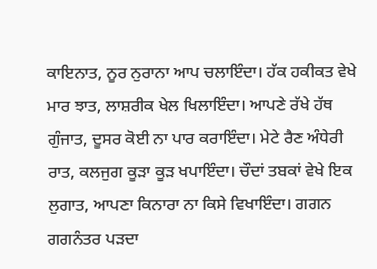ਕਾਇਨਾਤ, ਨੂਰ ਨੁਰਾਨਾ ਆਪ ਚਲਾਇੰਦਾ। ਹੱਕ ਹਕੀਕਤ ਵੇਖੇ ਮਾਰ ਝਾਤ, ਲਾਸ਼ਰੀਕ ਖੇਲ ਖਿਲਾਇੰਦਾ। ਆਪਣੇ ਰੱਖੇ ਹੱਥ ਗੁੰਜਾਤ, ਦੂਸਰ ਕੋਈ ਨਾ ਪਾਰ ਕਰਾਇੰਦਾ। ਮੇਟੇ ਰੈਣ ਅੰਧੇਰੀ ਰਾਤ, ਕਲਜੁਗ ਕੂੜਾ ਕੂੜ ਖਪਾਇੰਦਾ। ਚੌਦਾਂ ਤਬਕਾਂ ਵੇਖੇ ਇਕ ਲੁਗਾਤ, ਆਪਣਾ ਕਿਨਾਰਾ ਨਾ ਕਿਸੇ ਵਿਖਾਇੰਦਾ। ਗਗਨ ਗਗਨੰਤਰ ਪੜਦਾ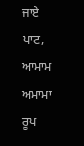ਜਾਏ ਪਾਟ, ਆਮਾਮ ਅਮਾਮਾ ਰੂਪ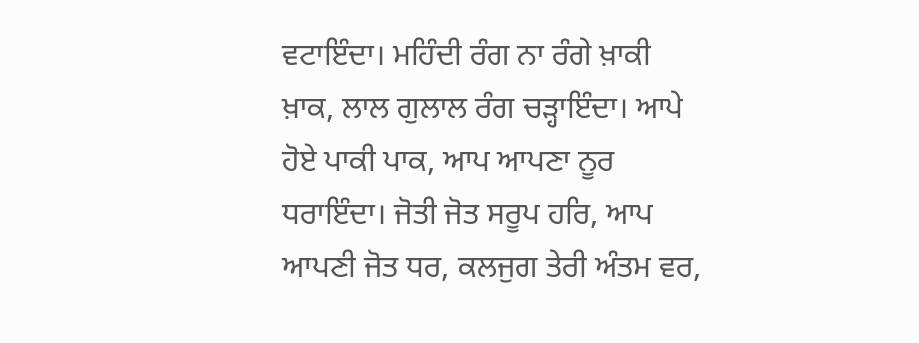ਵਟਾਇੰਦਾ। ਮਹਿੰਦੀ ਰੰਗ ਨਾ ਰੰਗੇ ਖ਼ਾਕੀ ਖ਼ਾਕ, ਲਾਲ ਗੁਲਾਲ ਰੰਗ ਚੜ੍ਹਾਇੰਦਾ। ਆਪੇ ਹੋਏ ਪਾਕੀ ਪਾਕ, ਆਪ ਆਪਣਾ ਨੂਰ ਧਰਾਇੰਦਾ। ਜੋਤੀ ਜੋਤ ਸਰੂਪ ਹਰਿ, ਆਪ ਆਪਣੀ ਜੋਤ ਧਰ, ਕਲਜੁਗ ਤੇਰੀ ਅੰਤਮ ਵਰ,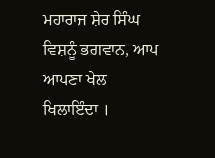ਮਹਾਰਾਜ ਸ਼ੇਰ ਸਿੰਘ ਵਿਸ਼ਨੂੰ ਭਗਵਾਨ, ਆਪ ਆਪਣਾ ਖੇਲ ਖਿਲਾਇੰਦਾ ।